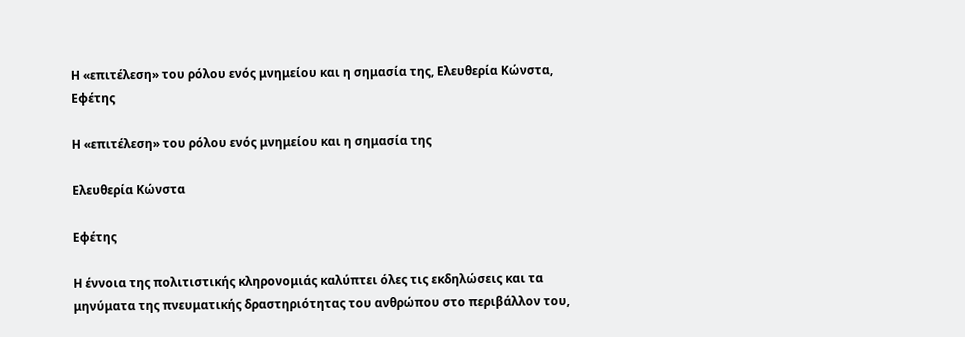Η «επιτέλεση» του ρόλου ενός μνημείου και η σημασία της, Ελευθερία Κώνστα, Εφέτης

Η «επιτέλεση» του ρόλου ενός μνημείου και η σημασία της

Ελευθερία Κώνστα

Εφέτης

Η έννοια της πολιτιστικής κληρονομιάς καλύπτει όλες τις εκδηλώσεις και τα μηνύματα της πνευματικής δραστηριότητας του ανθρώπου στο περιβάλλον του,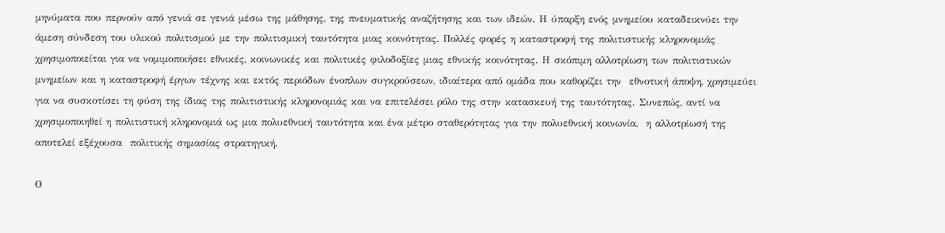μηνύματα που περνούν από γενιά σε γενιά μέσω της μάθησης, της πνευματικής αναζήτησης και των ιδεών. Η ύπαρξη ενός μνημείου καταδεικνύει την άμεση σύνδεση του υλικού πολιτισμού με την πολιτισμική ταυτότητα μιας κοινότητας. Πολλές φορές η καταστροφή της πολιτιστικής κληρονομιάς χρησιμοποιείται για να νομιμοποιήσει εθνικές, κοινωνικές και πολιτικές φιλοδοξίες μιας εθνικής κοινότητας. Η σκόπιμη αλλοτρίωση των πολιτιστικών μνημείων και η καταστροφή έργων τέχνης και εκτός περιόδων ένοπλων συγκρούσεων, ιδιαίτερα από ομάδα που καθορίζει την  εθνοτική άποψη, χρησιμεύει για να συσκοτίσει τη φύση της ίδιας της πολιτιστικής κληρονομιάς και να επιτελέσει ρόλο της στην κατασκευή της ταυτότητας. Συνεπώς, αντί να χρησιμοποιηθεί η πολιτιστική κληρονομιά ως μια πολυεθνική ταυτότητα και ένα μέτρο σταθερότητας για την πολυεθνική κοινωνία,  η αλλοτρίωσή της αποτελεί εξέχουσα  πολιτικής σημασίας στρατηγική.

Ο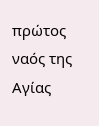πρώτος ναός της Αγίας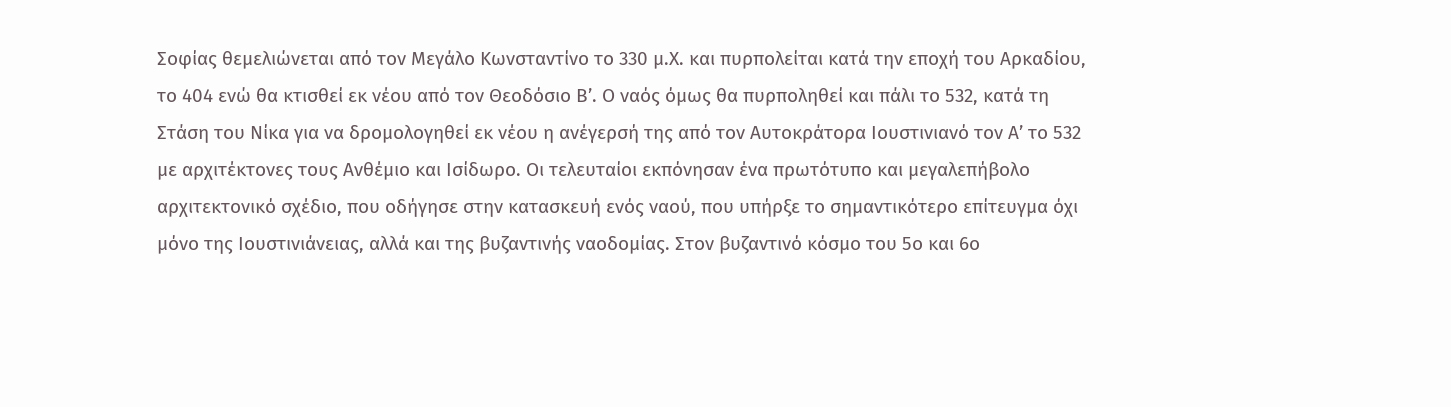Σοφίας θεμελιώνεται από τον Μεγάλο Κωνσταντίνο το 330 μ.Χ. και πυρπολείται κατά την εποχή του Αρκαδίου, το 404 ενώ θα κτισθεί εκ νέου από τον Θεοδόσιο Β’. Ο ναός όμως θα πυρποληθεί και πάλι το 532, κατά τη Στάση του Νίκα για να δρομολογηθεί εκ νέου η ανέγερσή της από τον Αυτοκράτορα Ιουστινιανό τον Α’ το 532 με αρχιτέκτονες τους Ανθέμιο και Ισίδωρο. Οι τελευταίοι εκπόνησαν ένα πρωτότυπο και μεγαλεπήβολο αρχιτεκτονικό σχέδιο, που οδήγησε στην κατασκευή ενός ναού, που υπήρξε το σημαντικότερο επίτευγμα όχι μόνο της Ιουστινιάνειας, αλλά και της βυζαντινής ναοδομίας. Στον βυζαντινό κόσμο του 5ο και 6ο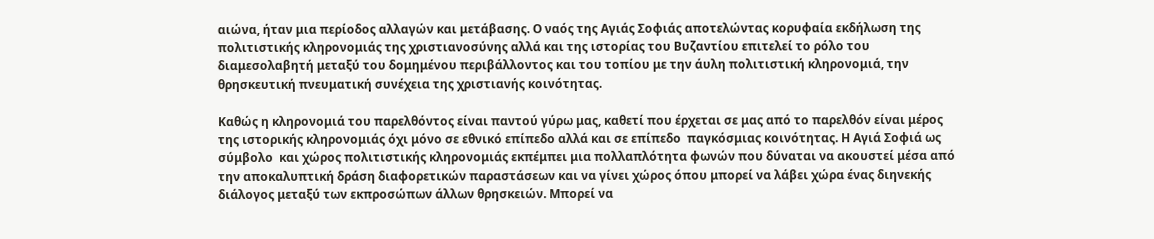αιώνα, ήταν μια περίοδος αλλαγών και μετάβασης. Ο ναός της Αγιάς Σοφιάς αποτελώντας κορυφαία εκδήλωση της πολιτιστικής κληρονομιάς της χριστιανοσύνης αλλά και της ιστορίας του Βυζαντίου επιτελεί το ρόλο του διαμεσολαβητή μεταξύ του δομημένου περιβάλλοντος και του τοπίου με την άυλη πολιτιστική κληρονομιά, την θρησκευτική πνευματική συνέχεια της χριστιανής κοινότητας.

Καθώς η κληρονομιά του παρελθόντος είναι παντού γύρω μας, καθετί που έρχεται σε μας από το παρελθόν είναι μέρος της ιστορικής κληρονομιάς όχι μόνο σε εθνικό επίπεδο αλλά και σε επίπεδο  παγκόσμιας κοινότητας. Η Αγιά Σοφιά ως σύμβολο  και χώρος πολιτιστικής κληρονομιάς εκπέμπει μια πολλαπλότητα φωνών που δύναται να ακουστεί μέσα από την αποκαλυπτική δράση διαφορετικών παραστάσεων και να γίνει χώρος όπου μπορεί να λάβει χώρα ένας διηνεκής διάλογος μεταξύ των εκπροσώπων άλλων θρησκειών. Μπορεί να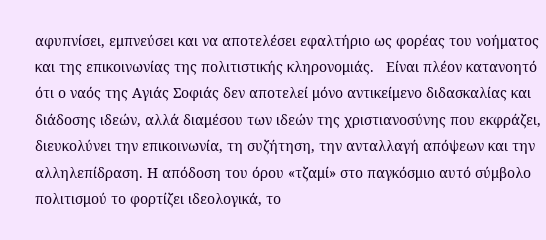αφυπνίσει, εμπνεύσει και να αποτελέσει εφαλτήριο ως φορέας του νοήματος και της επικοινωνίας της πολιτιστικής κληρονομιάς.   Είναι πλέον κατανοητό ότι ο ναός της Αγιάς Σοφιάς δεν αποτελεί μόνο αντικείμενο διδασκαλίας και διάδοσης ιδεών, αλλά διαμέσου των ιδεών της χριστιανοσύνης που εκφράζει, διευκολύνει την επικοινωνία, τη συζήτηση, την ανταλλαγή απόψεων και την αλληλεπίδραση. Η απόδοση του όρου «τζαμί» στο παγκόσμιο αυτό σύμβολο πολιτισμού το φορτίζει ιδεολογικά, το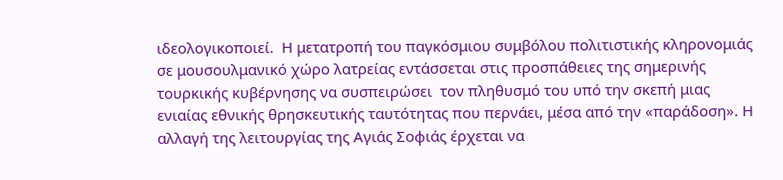ιδεολογικοποιεί.  Η μετατροπή του παγκόσμιου συμβόλου πολιτιστικής κληρονομιάς σε μουσουλμανικό χώρο λατρείας εντάσσεται στις προσπάθειες της σημερινής τουρκικής κυβέρνησης να συσπειρώσει  τον πληθυσμό του υπό την σκεπή μιας ενιαίας εθνικής θρησκευτικής ταυτότητας που περνάει, μέσα από την «παράδοση». Η αλλαγή της λειτουργίας της Αγιάς Σοφιάς έρχεται να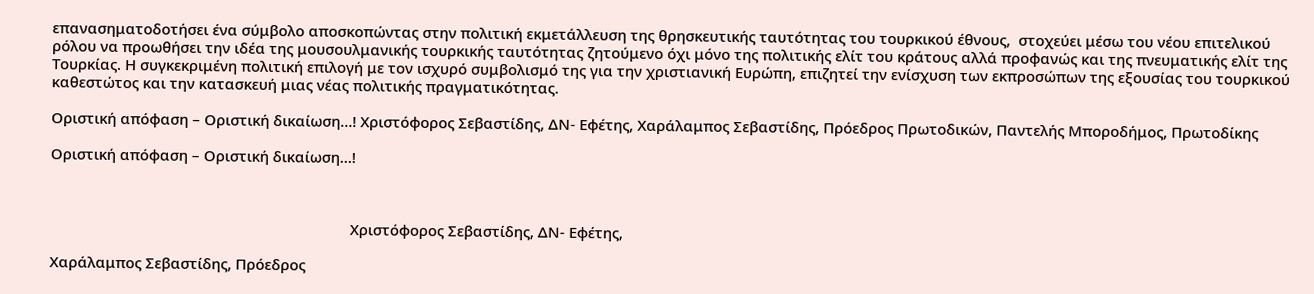επανασηματοδοτήσει ένα σύμβολο αποσκοπώντας στην πολιτική εκμετάλλευση της θρησκευτικής ταυτότητας του τουρκικού έθνους,  στοχεύει μέσω του νέου επιτελικού ρόλου να προωθήσει την ιδέα της μουσουλμανικής τουρκικής ταυτότητας ζητούμενο όχι μόνο της πολιτικής ελίτ του κράτους αλλά προφανώς και της πνευματικής ελίτ της Τουρκίας. Η συγκεκριμένη πολιτική επιλογή με τον ισχυρό συμβολισμό της για την χριστιανική Ευρώπη, επιζητεί την ενίσχυση των εκπροσώπων της εξουσίας του τουρκικού καθεστώτος και την κατασκευή μιας νέας πολιτικής πραγματικότητας.

Οριστική απόφαση – Οριστική δικαίωση…! Χριστόφορος Σεβαστίδης, ΔΝ- Εφέτης, Χαράλαμπος Σεβαστίδης, Πρόεδρος Πρωτοδικών, Παντελής Μποροδήμος, Πρωτοδίκης

Οριστική απόφαση – Οριστική δικαίωση…!



                                                                           Χριστόφορος Σεβαστίδης, ΔΝ- Εφέτης,

Χαράλαμπος Σεβαστίδης, Πρόεδρος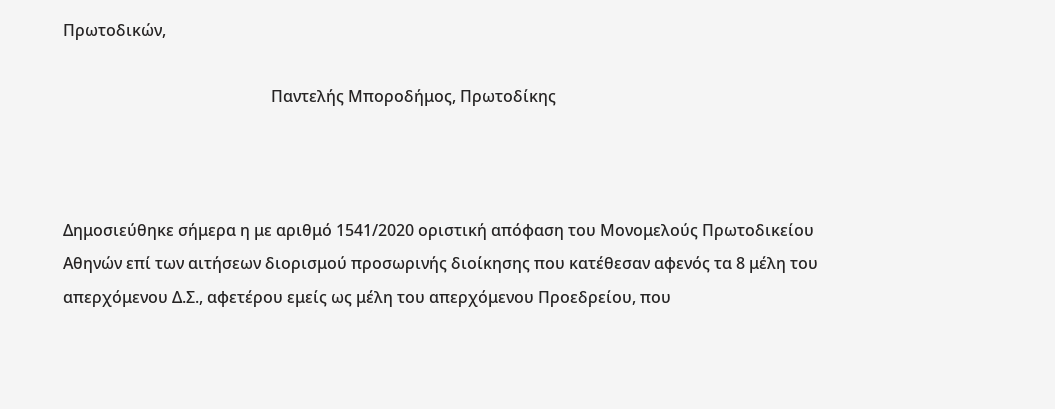Πρωτοδικών,

                                                    Παντελής Μποροδήμος, Πρωτοδίκης



Δημοσιεύθηκε σήμερα η με αριθμό 1541/2020 οριστική απόφαση του Μονομελούς Πρωτοδικείου Αθηνών επί των αιτήσεων διορισμού προσωρινής διοίκησης που κατέθεσαν αφενός τα 8 μέλη του απερχόμενου Δ.Σ., αφετέρου εμείς ως μέλη του απερχόμενου Προεδρείου, που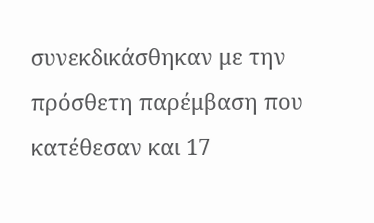συνεκδικάσθηκαν με την πρόσθετη παρέμβαση που κατέθεσαν και 17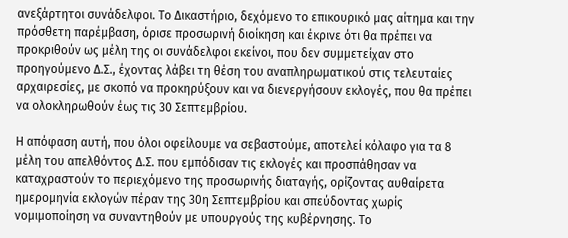ανεξάρτητοι συνάδελφοι. Το Δικαστήριο, δεχόμενο το επικουρικό μας αίτημα και την πρόσθετη παρέμβαση, όρισε προσωρινή διοίκηση και έκρινε ότι θα πρέπει να προκριθούν ως μέλη της οι συνάδελφοι εκείνοι, που δεν συμμετείχαν στο προηγούμενο Δ.Σ., έχοντας λάβει τη θέση του αναπληρωματικού στις τελευταίες αρχαιρεσίες, με σκοπό να προκηρύξουν και να διενεργήσουν εκλογές, που θα πρέπει να ολοκληρωθούν έως τις 30 Σεπτεμβρίου.

Η απόφαση αυτή, που όλοι οφείλουμε να σεβαστούμε, αποτελεί κόλαφο για τα 8 μέλη του απελθόντος Δ.Σ. που εμπόδισαν τις εκλογές και προσπάθησαν να καταχραστούν το περιεχόμενο της προσωρινής διαταγής, ορίζοντας αυθαίρετα ημερομηνία εκλογών πέραν της 30η Σεπτεμβρίου και σπεύδοντας χωρίς νομιμοποίηση να συναντηθούν με υπουργούς της κυβέρνησης. Το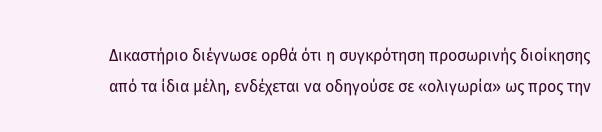Δικαστήριο διέγνωσε ορθά ότι η συγκρότηση προσωρινής διοίκησης από τα ίδια μέλη, ενδέχεται να οδηγούσε σε «ολιγωρία» ως προς την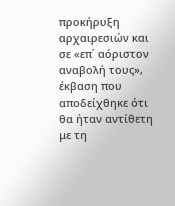προκήρυξη αρχαιρεσιών και σε «επ΄ αόριστον αναβολή τους», έκβαση που αποδείχθηκε ότι θα ήταν αντίθετη με τη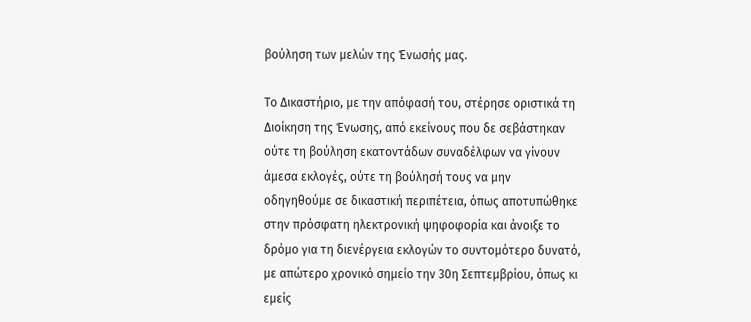βούληση των μελών της Ένωσής μας.

Το Δικαστήριο, με την απόφασή του, στέρησε οριστικά τη Διοίκηση της Ένωσης, από εκείνους που δε σεβάστηκαν ούτε τη βούληση εκατοντάδων συναδέλφων να γίνουν άμεσα εκλογές, ούτε τη βούλησή τους να μην οδηγηθούμε σε δικαστική περιπέτεια, όπως αποτυπώθηκε στην πρόσφατη ηλεκτρονική ψηφοφορία και άνοιξε το δρόμο για τη διενέργεια εκλογών το συντομότερο δυνατό, με απώτερο χρονικό σημείο την 30η Σεπτεμβρίου, όπως κι εμείς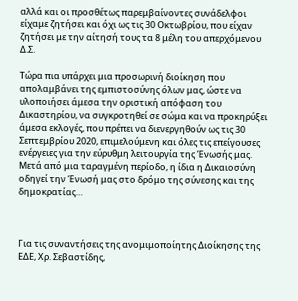αλλά και οι προσθέτως παρεμβαίνοντες συνάδελφοι είχαμε ζητήσει και όχι ως τις 30 Οκτωβρίου, που είχαν ζητήσει με την αίτησή τους τα 8 μέλη του απερχόμενου Δ.Σ.

Τώρα πια υπάρχει μια προσωρινή διοίκηση που απολαμβάνει της εμπιστοσύνης όλων μας, ώστε να υλοποιήσει άμεσα την οριστική απόφαση του Δικαστηρίου, να συγκροτηθεί σε σώμα και να προκηρύξει άμεσα εκλογές, που πρέπει να διενεργηθούν ως τις 30 Σεπτεμβρίου 2020, επιμελούμενη και όλες τις επείγουσες ενέργειες για την εύρυθμη λειτουργία της Ένωσής μας. Μετά από μια ταραγμένη περίοδο, η ίδια η Δικαιοσύνη οδηγεί την Ένωσή μας στο δρόμο της σύνεσης και της δημοκρατίας…



Για τις συναντήσεις της ανομιμοποίητης Διοίκησης της ΕΔΕ, Χρ. Σεβαστίδης,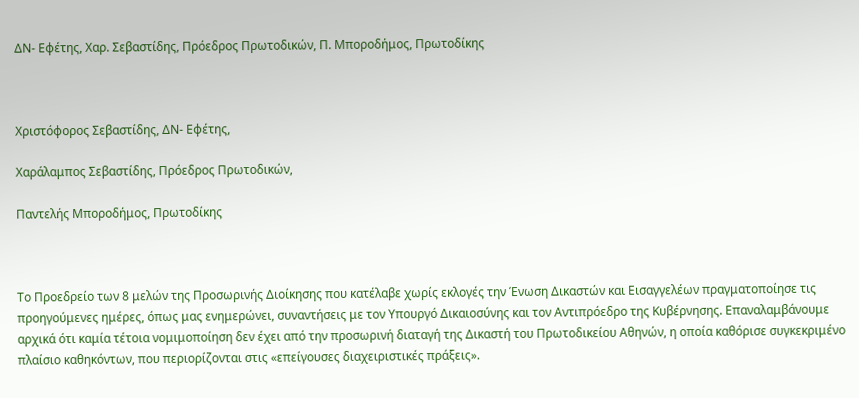ΔΝ- Εφέτης, Χαρ. Σεβαστίδης, Πρόεδρος Πρωτοδικών, Π. Μποροδήμος, Πρωτοδίκης



Χριστόφορος Σεβαστίδης, ΔΝ- Εφέτης,

Χαράλαμπος Σεβαστίδης, Πρόεδρος Πρωτοδικών,

Παντελής Μποροδήμος, Πρωτοδίκης



Το Προεδρείο των 8 μελών της Προσωρινής Διοίκησης που κατέλαβε χωρίς εκλογές την Ένωση Δικαστών και Εισαγγελέων πραγματοποίησε τις προηγούμενες ημέρες, όπως μας ενημερώνει, συναντήσεις με τον Υπουργό Δικαιοσύνης και τον Αντιπρόεδρο της Κυβέρνησης. Επαναλαμβάνουμε αρχικά ότι καμία τέτοια νομιμοποίηση δεν έχει από την προσωρινή διαταγή της Δικαστή του Πρωτοδικείου Αθηνών, η οποία καθόρισε συγκεκριμένο πλαίσιο καθηκόντων, που περιορίζονται στις «επείγουσες διαχειριστικές πράξεις».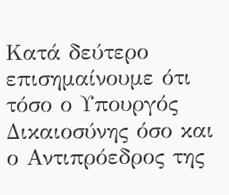Κατά δεύτερο επισημαίνουμε ότι τόσο ο Υπουργός Δικαιοσύνης όσο και ο Αντιπρόεδρος της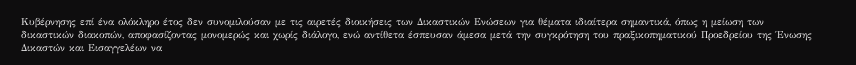Κυβέρνησης επί ένα ολόκληρο έτος δεν συνομιλούσαν με τις αιρετές διοικήσεις των Δικαστικών Ενώσεων για θέματα ιδιαίτερα σημαντικά, όπως η μείωση των δικαστικών διακοπών, αποφασίζοντας μονομερώς και χωρίς διάλογο, ενώ αντίθετα έσπευσαν άμεσα μετά την συγκρότηση του πραξικοπηματικού Προεδρείου της Ένωσης Δικαστών και Εισαγγελέων να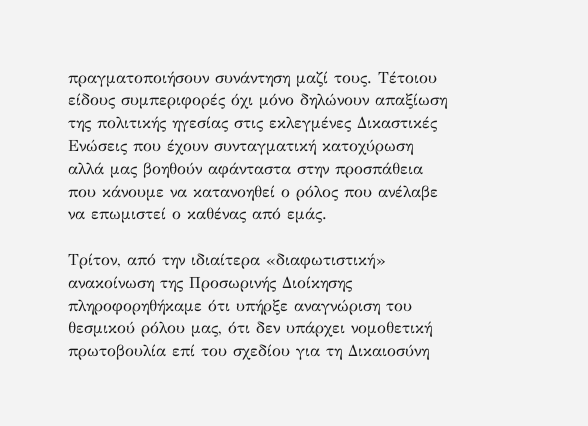πραγματοποιήσουν συνάντηση μαζί τους. Τέτοιου είδους συμπεριφορές όχι μόνο δηλώνουν απαξίωση της πολιτικής ηγεσίας στις εκλεγμένες Δικαστικές Ενώσεις που έχουν συνταγματική κατοχύρωση αλλά μας βοηθούν αφάνταστα στην προσπάθεια που κάνουμε να κατανοηθεί ο ρόλος που ανέλαβε να επωμιστεί ο καθένας από εμάς.

Τρίτον, από την ιδιαίτερα «διαφωτιστική» ανακοίνωση της Προσωρινής Διοίκησης πληροφορηθήκαμε ότι υπήρξε αναγνώριση του θεσμικού ρόλου μας, ότι δεν υπάρχει νομοθετική πρωτοβουλία επί του σχεδίου για τη Δικαιοσύνη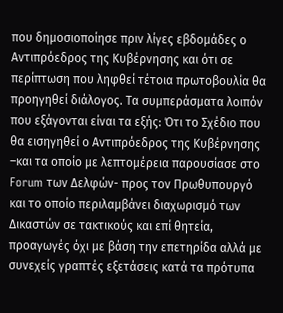που δημοσιοποίησε πριν λίγες εβδομάδες ο Αντιπρόεδρος της Κυβέρνησης και ότι σε περίπτωση που ληφθεί τέτοια πρωτοβουλία θα προηγηθεί διάλογος. Τα συμπεράσματα λοιπόν που εξάγονται είναι τα εξής: Ότι το Σχέδιο που θα εισηγηθεί ο Αντιπρόεδρος της Κυβέρνησης –και τα οποίο με λεπτομέρεια παρουσίασε στο Forum των Δελφών- προς τον Πρωθυπουργό και το οποίο περιλαμβάνει διαχωρισμό των Δικαστών σε τακτικούς και επί θητεία, προαγωγές όχι με βάση την επετηρίδα αλλά με συνεχείς γραπτές εξετάσεις κατά τα πρότυπα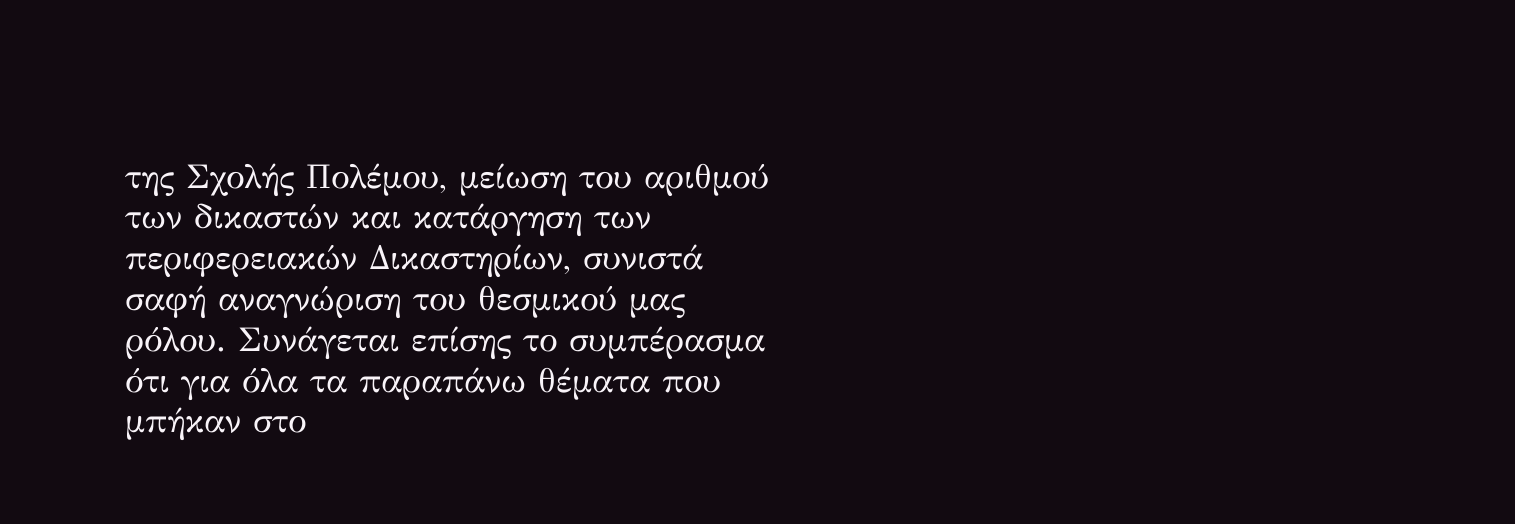της Σχολής Πολέμου, μείωση του αριθμού των δικαστών και κατάργηση των περιφερειακών Δικαστηρίων, συνιστά σαφή αναγνώριση του θεσμικού μας ρόλου. Συνάγεται επίσης το συμπέρασμα ότι για όλα τα παραπάνω θέματα που μπήκαν στο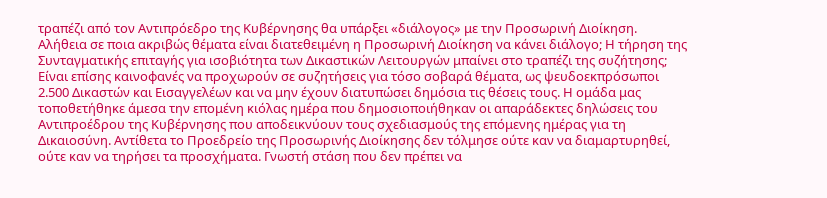τραπέζι από τον Αντιπρόεδρο της Κυβέρνησης θα υπάρξει «διάλογος» με την Προσωρινή Διοίκηση. Αλήθεια σε ποια ακριβώς θέματα είναι διατεθειμένη η Προσωρινή Διοίκηση να κάνει διάλογο; Η τήρηση της Συνταγματικής επιταγής για ισοβιότητα των Δικαστικών Λειτουργών μπαίνει στο τραπέζι της συζήτησης; Είναι επίσης καινοφανές να προχωρούν σε συζητήσεις για τόσο σοβαρά θέματα, ως ψευδοεκπρόσωποι 2.500 Δικαστών και Εισαγγελέων και να μην έχουν διατυπώσει δημόσια τις θέσεις τους. Η ομάδα μας τοποθετήθηκε άμεσα την επομένη κιόλας ημέρα που δημοσιοποιήθηκαν οι απαράδεκτες δηλώσεις του Αντιπροέδρου της Κυβέρνησης που αποδεικνύουν τους σχεδιασμούς της επόμενης ημέρας για τη Δικαιοσύνη. Αντίθετα το Προεδρείο της Προσωρινής Διοίκησης δεν τόλμησε ούτε καν να διαμαρτυρηθεί, ούτε καν να τηρήσει τα προσχήματα. Γνωστή στάση που δεν πρέπει να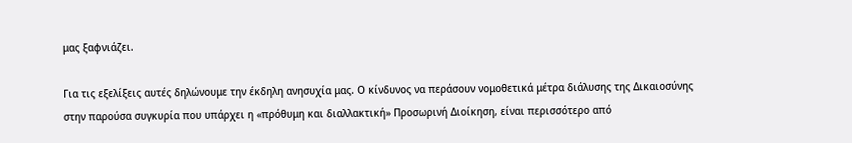μας ξαφνιάζει.

Για τις εξελίξεις αυτές δηλώνουμε την έκδηλη ανησυχία μας. Ο κίνδυνος να περάσουν νομοθετικά μέτρα διάλυσης της Δικαιοσύνης στην παρούσα συγκυρία που υπάρχει η «πρόθυμη και διαλλακτική» Προσωρινή Διοίκηση, είναι περισσότερο από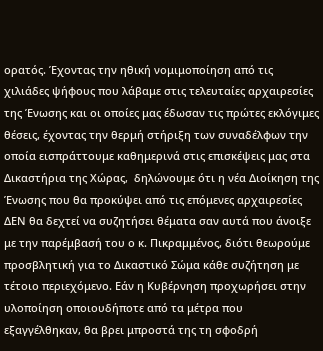ορατός. Έχοντας την ηθική νομιμοποίηση από τις χιλιάδες ψήφους που λάβαμε στις τελευταίες αρχαιρεσίες της Ένωσης και οι οποίες μας έδωσαν τις πρώτες εκλόγιμες θέσεις, έχοντας την θερμή στήριξη των συναδέλφων την οποία εισπράττουμε καθημερινά στις επισκέψεις μας στα Δικαστήρια της Χώρας,  δηλώνουμε ότι η νέα Διοίκηση της Ένωσης που θα προκύψει από τις επόμενες αρχαιρεσίες ΔΕΝ θα δεχτεί να συζητήσει θέματα σαν αυτά που άνοιξε με την παρέμβασή του ο κ. Πικραμμένος, διότι θεωρούμε προσβλητική για το Δικαστικό Σώμα κάθε συζήτηση με τέτοιο περιεχόμενο. Εάν η Κυβέρνηση προχωρήσει στην υλοποίηση οποιουδήποτε από τα μέτρα που εξαγγέλθηκαν, θα βρει μπροστά της τη σφοδρή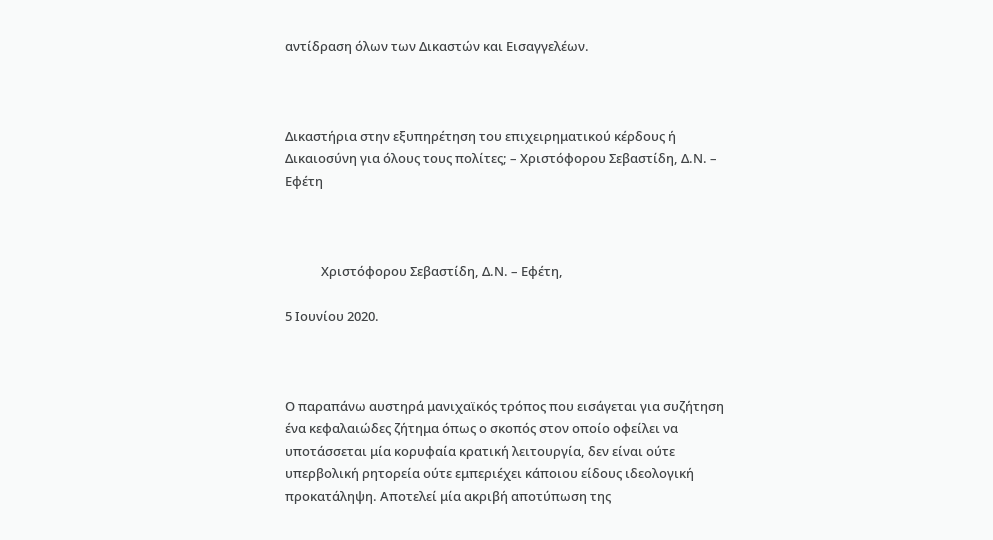αντίδραση όλων των Δικαστών και Εισαγγελέων.



Δικαστήρια στην εξυπηρέτηση του επιχειρηματικού κέρδους ή Δικαιοσύνη για όλους τους πολίτες; – Χριστόφορου Σεβαστίδη, Δ.Ν. – Εφέτη



            Χριστόφορου Σεβαστίδη, Δ.Ν. – Εφέτη,

5 Ιουνίου 2020.



Ο παραπάνω αυστηρά μανιχαϊκός τρόπος που εισάγεται για συζήτηση ένα κεφαλαιώδες ζήτημα όπως ο σκοπός στον οποίο οφείλει να υποτάσσεται μία κορυφαία κρατική λειτουργία, δεν είναι ούτε υπερβολική ρητορεία ούτε εμπεριέχει κάποιου είδους ιδεολογική προκατάληψη. Αποτελεί μία ακριβή αποτύπωση της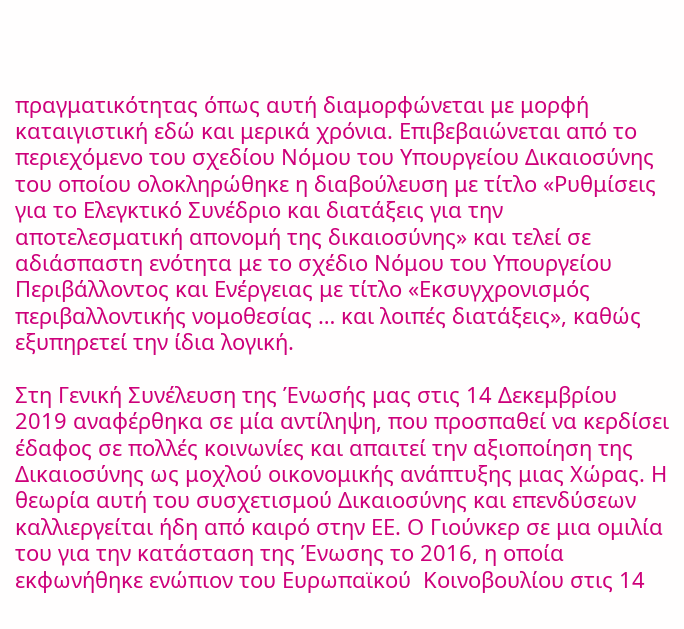πραγματικότητας όπως αυτή διαμορφώνεται με μορφή καταιγιστική εδώ και μερικά χρόνια. Επιβεβαιώνεται από το περιεχόμενο του σχεδίου Νόμου του Υπουργείου Δικαιοσύνης του οποίου ολοκληρώθηκε η διαβούλευση με τίτλο «Ρυθμίσεις για το Ελεγκτικό Συνέδριο και διατάξεις για την αποτελεσματική απονομή της δικαιοσύνης» και τελεί σε αδιάσπαστη ενότητα με το σχέδιο Νόμου του Υπουργείου Περιβάλλοντος και Ενέργειας με τίτλο «Εκσυγχρονισμός περιβαλλοντικής νομοθεσίας … και λοιπές διατάξεις», καθώς εξυπηρετεί την ίδια λογική.

Στη Γενική Συνέλευση της Ένωσής μας στις 14 Δεκεμβρίου 2019 αναφέρθηκα σε μία αντίληψη, που προσπαθεί να κερδίσει έδαφος σε πολλές κοινωνίες και απαιτεί την αξιοποίηση της Δικαιοσύνης ως μοχλού οικονομικής ανάπτυξης μιας Χώρας. Η θεωρία αυτή του συσχετισμού Δικαιοσύνης και επενδύσεων καλλιεργείται ήδη από καιρό στην ΕΕ. Ο Γιούνκερ σε μια ομιλία του για την κατάσταση της Ένωσης το 2016, η οποία εκφωνήθηκε ενώπιον του Ευρωπαϊκού  Κοινοβουλίου στις 14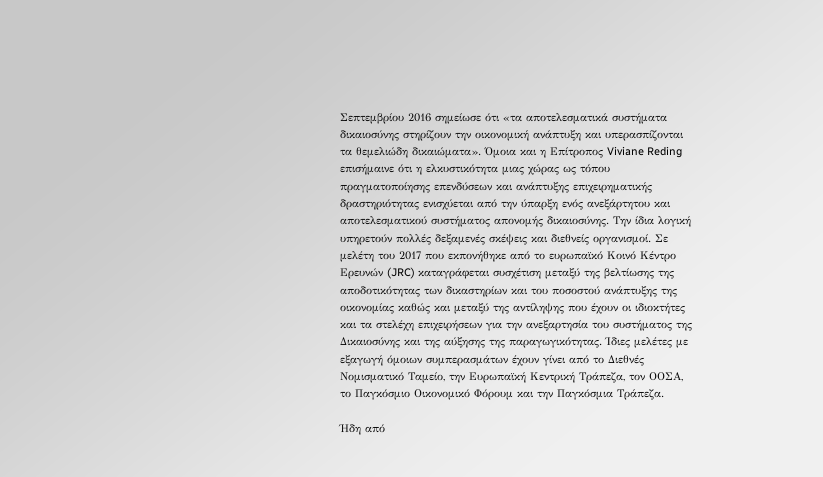Σεπτεμβρίου 2016 σημείωσε ότι «τα αποτελεσματικά συστήματα δικαιοσύνης στηρίζουν την οικονομική ανάπτυξη και υπερασπίζονται τα θεμελιώδη δικαιώματα». Όμοια και η Επίτροπος Viviane Reding επισήμαινε ότι η ελκυστικότητα μιας χώρας ως τόπου πραγματοποίησης επενδύσεων και ανάπτυξης επιχειρηματικής δραστηριότητας ενισχύεται από την ύπαρξη ενός ανεξάρτητου και αποτελεσματικού συστήματος απονομής δικαιοσύνης. Την ίδια λογική υπηρετούν πολλές δεξαμενές σκέψεις και διεθνείς οργανισμοί. Σε μελέτη του 2017 που εκπονήθηκε από το ευρωπαϊκό Κοινό Κέντρο Ερευνών (JRC) καταγράφεται συσχέτιση μεταξύ της βελτίωσης της αποδοτικότητας των δικαστηρίων και του ποσοστού ανάπτυξης της οικονομίας καθώς και μεταξύ της αντίληψης που έχουν οι ιδιοκτήτες και τα στελέχη επιχειρήσεων για την ανεξαρτησία του συστήματος της Δικαιοσύνης και της αύξησης της παραγωγικότητας. Ίδιες μελέτες με εξαγωγή όμοιων συμπερασμάτων έχουν γίνει από το Διεθνές Νομισματικό Ταμείο, την Ευρωπαϊκή Κεντρική Τράπεζα, τον ΟΟΣΑ, το Παγκόσμιο Οικονομικό Φόρουμ και την Παγκόσμια Τράπεζα.

Ήδη από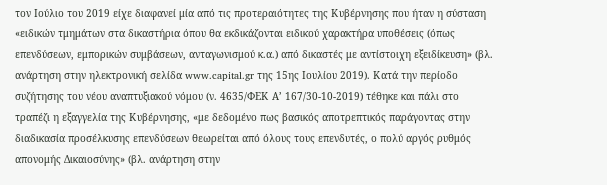τον Ιούλιο του 2019 είχε διαφανεί μία από τις προτεραιότητες της Κυβέρνησης που ήταν η σύσταση «ειδικών τμημάτων στα δικαστήρια όπου θα εκδικάζονται ειδικού χαρακτήρα υποθέσεις (όπως επενδύσεων, εμπορικών συμβάσεων, ανταγωνισμού κ.α.) από δικαστές με αντίστοιχη εξειδίκευση» (βλ. ανάρτηση στην ηλεκτρονική σελίδα www.capital.gr της 15ης Ιουλίου 2019). Κατά την περίοδο συζήτησης του νέου αναπτυξιακού νόμου (ν. 4635/ΦΕΚ Α’ 167/30-10-2019) τέθηκε και πάλι στο τραπέζι η εξαγγελία της Κυβέρνησης, «με δεδομένο πως βασικός αποτρεπτικός παράγοντας στην διαδικασία προσέλκυσης επενδύσεων θεωρείται από όλους τους επενδυτές, ο πολύ αργός ρυθμός απονομής Δικαιοσύνης» (βλ. ανάρτηση στην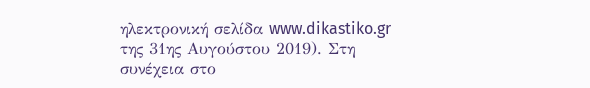ηλεκτρονική σελίδα www.dikastiko.gr της 31ης Αυγούστου 2019). Στη συνέχεια στο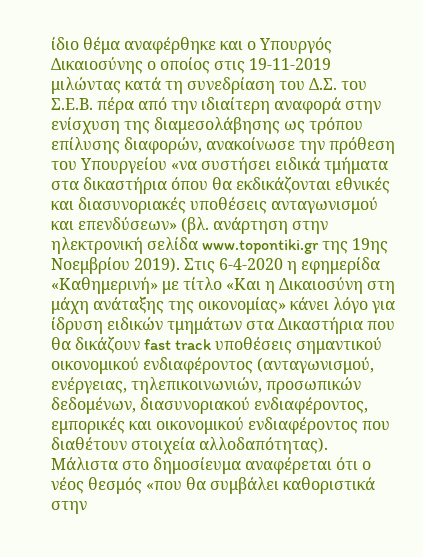ίδιο θέμα αναφέρθηκε και ο Υπουργός Δικαιοσύνης ο οποίος στις 19-11-2019 μιλώντας κατά τη συνεδρίαση του Δ.Σ. του Σ.Ε.Β. πέρα από την ιδιαίτερη αναφορά στην ενίσχυση της διαμεσολάβησης ως τρόπου επίλυσης διαφορών, ανακοίνωσε την πρόθεση του Υπουργείου «να συστήσει ειδικά τμήματα στα δικαστήρια όπου θα εκδικάζονται εθνικές και διασυνοριακές υποθέσεις ανταγωνισμού και επενδύσεων» (βλ. ανάρτηση στην ηλεκτρονική σελίδα www.topontiki.gr της 19ης Νοεμβρίου 2019). Στις 6-4-2020 η εφημερίδα «Καθημερινή» με τίτλο «Και η Δικαιοσύνη στη μάχη ανάταξης της οικονομίας» κάνει λόγο για ίδρυση ειδικών τμημάτων στα Δικαστήρια που θα δικάζουν fast track υποθέσεις σημαντικού οικονομικού ενδιαφέροντος (ανταγωνισμού, ενέργειας, τηλεπικοινωνιών, προσωπικών δεδομένων, διασυνοριακού ενδιαφέροντος, εμπορικές και οικονομικού ενδιαφέροντος που διαθέτουν στοιχεία αλλοδαπότητας). Μάλιστα στο δημοσίευμα αναφέρεται ότι ο νέος θεσμός «που θα συμβάλει καθοριστικά στην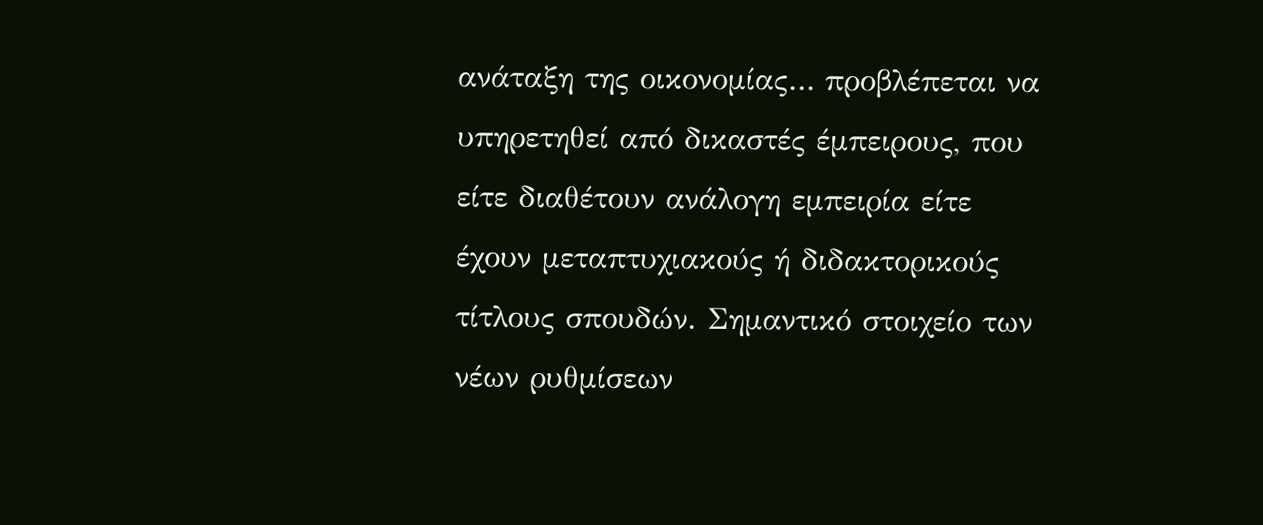ανάταξη της οικονομίας… προβλέπεται να υπηρετηθεί από δικαστές έμπειρους, που είτε διαθέτουν ανάλογη εμπειρία είτε έχουν μεταπτυχιακούς ή διδακτορικούς τίτλους σπουδών. Σημαντικό στοιχείο των νέων ρυθμίσεων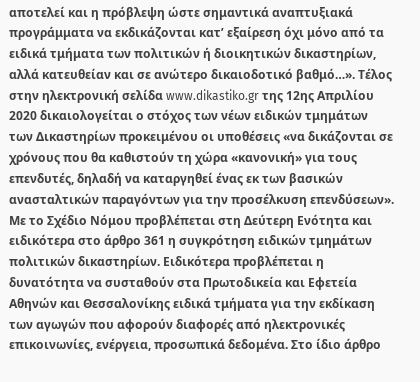αποτελεί και η πρόβλεψη ώστε σημαντικά αναπτυξιακά προγράμματα να εκδικάζονται κατ’ εξαίρεση όχι μόνο από τα ειδικά τμήματα των πολιτικών ή διοικητικών δικαστηρίων, αλλά κατευθείαν και σε ανώτερο δικαιοδοτικό βαθμό…». Τέλος στην ηλεκτρονική σελίδα www.dikastiko.gr της 12ης Απριλίου 2020 δικαιολογείται ο στόχος των νέων ειδικών τμημάτων των Δικαστηρίων προκειμένου οι υποθέσεις «να δικάζονται σε χρόνους που θα καθιστούν τη χώρα «κανονική» για τους επενδυτές, δηλαδή να καταργηθεί ένας εκ των βασικών ανασταλτικών παραγόντων για την προσέλκυση επενδύσεων». Με το Σχέδιο Νόμου προβλέπεται στη Δεύτερη Ενότητα και ειδικότερα στο άρθρο 361 η συγκρότηση ειδικών τμημάτων πολιτικών δικαστηρίων. Ειδικότερα προβλέπεται η δυνατότητα να συσταθούν στα Πρωτοδικεία και Εφετεία Αθηνών και Θεσσαλονίκης ειδικά τμήματα για την εκδίκαση των αγωγών που αφορούν διαφορές από ηλεκτρονικές επικοινωνίες, ενέργεια, προσωπικά δεδομένα. Στο ίδιο άρθρο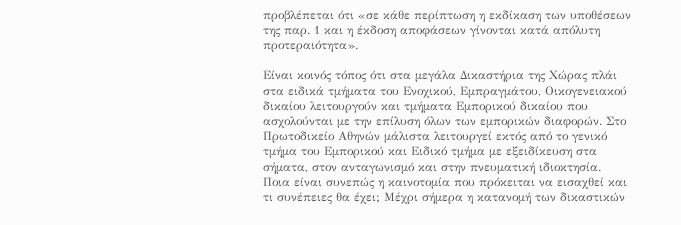προβλέπεται ότι «σε κάθε περίπτωση η εκδίκαση των υποθέσεων της παρ. 1 και η έκδοση αποφάσεων γίνονται κατά απόλυτη προτεραιότητα».

Είναι κοινός τόπος ότι στα μεγάλα Δικαστήρια της Χώρας πλάι στα ειδικά τμήματα του Ενοχικού, Εμπραγμάτου, Οικογενειακού δικαίου λειτουργούν και τμήματα Εμπορικού δικαίου που ασχολούνται με την επίλυση όλων των εμπορικών διαφορών. Στο Πρωτοδικείο Αθηνών μάλιστα λειτουργεί εκτός από το γενικό τμήμα του Εμπορικού και Ειδικό τμήμα με εξειδίκευση στα σήματα, στον ανταγωνισμό και στην πνευματική ιδιοκτησία.   Ποια είναι συνεπώς η καινοτομία που πρόκειται να εισαχθεί και τι συνέπειες θα έχει; Μέχρι σήμερα η κατανομή των δικαστικών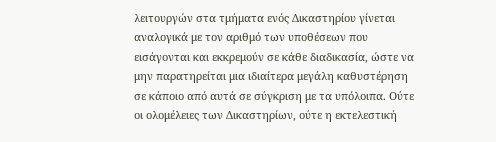λειτουργών στα τμήματα ενός Δικαστηρίου γίνεται αναλογικά με τον αριθμό των υποθέσεων που εισάγονται και εκκρεμούν σε κάθε διαδικασία, ώστε να μην παρατηρείται μια ιδιαίτερα μεγάλη καθυστέρηση σε κάποιο από αυτά σε σύγκριση με τα υπόλοιπα. Ούτε οι ολομέλειες των Δικαστηρίων, ούτε η εκτελεστική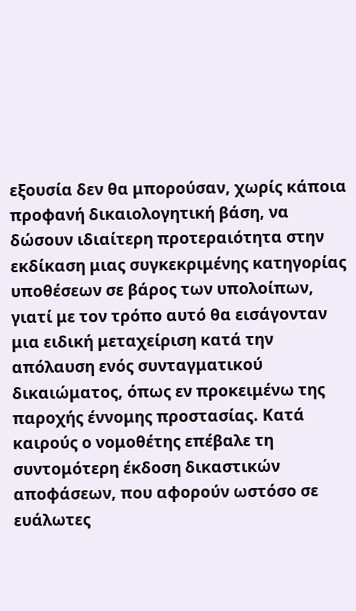εξουσία δεν θα μπορούσαν, χωρίς κάποια προφανή δικαιολογητική βάση, να δώσουν ιδιαίτερη προτεραιότητα στην εκδίκαση μιας συγκεκριμένης κατηγορίας υποθέσεων σε βάρος των υπολοίπων, γιατί με τον τρόπο αυτό θα εισάγονταν μια ειδική μεταχείριση κατά την απόλαυση ενός συνταγματικού δικαιώματος, όπως εν προκειμένω της παροχής έννομης προστασίας. Κατά καιρούς ο νομοθέτης επέβαλε τη συντομότερη έκδοση δικαστικών αποφάσεων, που αφορούν ωστόσο σε ευάλωτες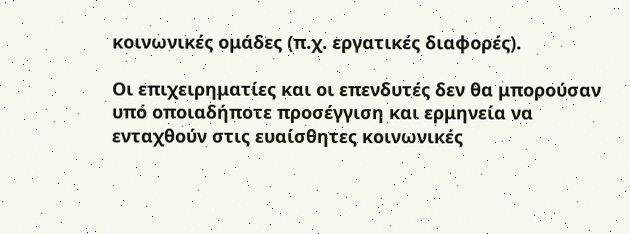κοινωνικές ομάδες (π.χ. εργατικές διαφορές).

Οι επιχειρηματίες και οι επενδυτές δεν θα μπορούσαν υπό οποιαδήποτε προσέγγιση και ερμηνεία να ενταχθούν στις ευαίσθητες κοινωνικές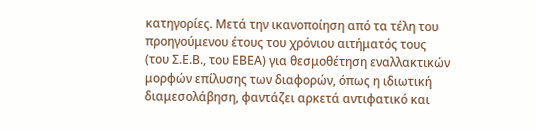κατηγορίες. Μετά την ικανοποίηση από τα τέλη του προηγούμενου έτους του χρόνιου αιτήματός τους (του Σ.Ε.Β., του ΕΒΕΑ) για θεσμοθέτηση εναλλακτικών μορφών επίλυσης των διαφορών, όπως η ιδιωτική διαμεσολάβηση, φαντάζει αρκετά αντιφατικό και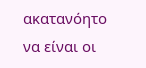ακατανόητο να είναι οι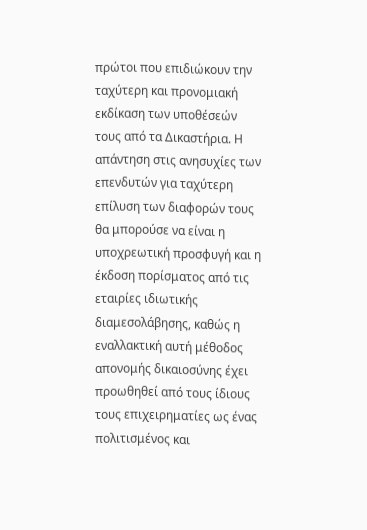πρώτοι που επιδιώκουν την ταχύτερη και προνομιακή εκδίκαση των υποθέσεών τους από τα Δικαστήρια. Η απάντηση στις ανησυχίες των επενδυτών για ταχύτερη επίλυση των διαφορών τους θα μπορούσε να είναι η υποχρεωτική προσφυγή και η έκδοση πορίσματος από τις εταιρίες ιδιωτικής διαμεσολάβησης, καθώς η εναλλακτική αυτή μέθοδος απονομής δικαιοσύνης έχει προωθηθεί από τους ίδιους τους επιχειρηματίες ως ένας πολιτισμένος και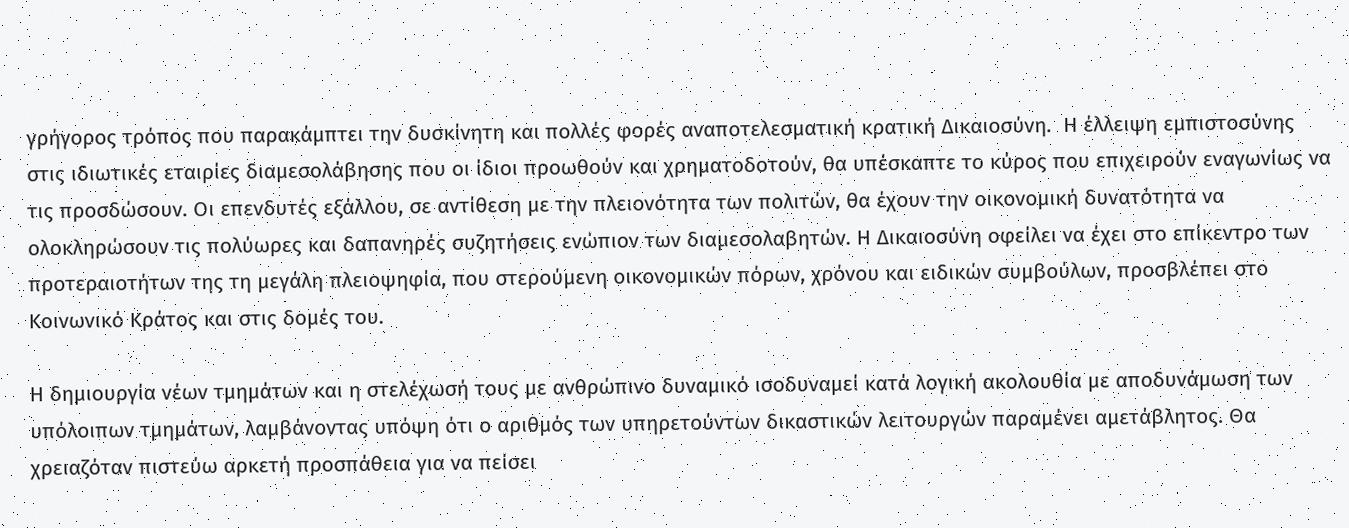γρήγορος τρόπος που παρακάμπτει την δυσκίνητη και πολλές φορές αναποτελεσματική κρατική Δικαιοσύνη.  Η έλλειψη εμπιστοσύνης στις ιδιωτικές εταιρίες διαμεσολάβησης που οι ίδιοι προωθούν και χρηματοδοτούν, θα υπέσκαπτε το κύρος που επιχειρούν εναγωνίως να τις προσδώσουν. Οι επενδυτές εξάλλου, σε αντίθεση με την πλειονότητα των πολιτών, θα έχουν την οικονομική δυνατότητα να ολοκληρώσουν τις πολύωρες και δαπανηρές συζητήσεις ενώπιον των διαμεσολαβητών. Η Δικαιοσύνη οφείλει να έχει στο επίκεντρο των προτεραιοτήτων της τη μεγάλη πλειοψηφία, που στερούμενη οικονομικών πόρων, χρόνου και ειδικών συμβούλων, προσβλέπει στο Κοινωνικό Κράτος και στις δομές του.

Η δημιουργία νέων τμημάτων και η στελέχωσή τους με ανθρώπινο δυναμικό ισοδυναμεί κατά λογική ακολουθία με αποδυνάμωση των υπόλοιπων τμημάτων, λαμβάνοντας υπόψη ότι ο αριθμός των υπηρετούντων δικαστικών λειτουργών παραμένει αμετάβλητος. Θα χρειαζόταν πιστεύω αρκετή προσπάθεια για να πείσει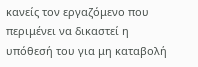κανείς τον εργαζόμενο που περιμένει να δικαστεί η υπόθεσή του για μη καταβολή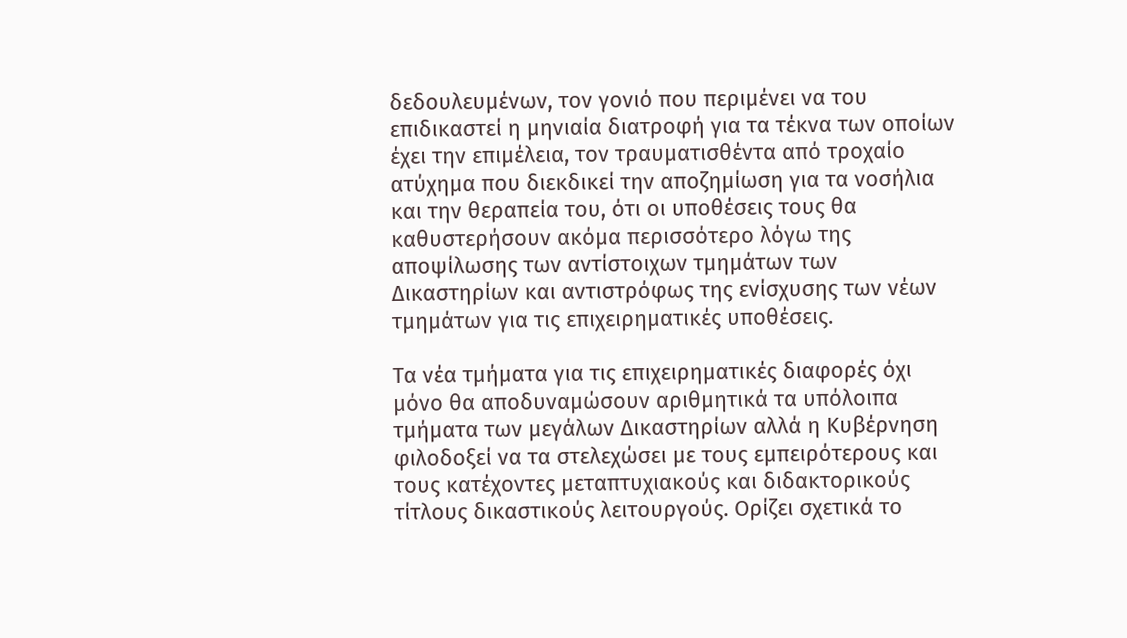δεδουλευμένων, τον γονιό που περιμένει να του επιδικαστεί η μηνιαία διατροφή για τα τέκνα των οποίων έχει την επιμέλεια, τον τραυματισθέντα από τροχαίο ατύχημα που διεκδικεί την αποζημίωση για τα νοσήλια και την θεραπεία του, ότι οι υποθέσεις τους θα καθυστερήσουν ακόμα περισσότερο λόγω της αποψίλωσης των αντίστοιχων τμημάτων των Δικαστηρίων και αντιστρόφως της ενίσχυσης των νέων τμημάτων για τις επιχειρηματικές υποθέσεις.

Τα νέα τμήματα για τις επιχειρηματικές διαφορές όχι μόνο θα αποδυναμώσουν αριθμητικά τα υπόλοιπα τμήματα των μεγάλων Δικαστηρίων αλλά η Κυβέρνηση φιλοδοξεί να τα στελεχώσει με τους εμπειρότερους και τους κατέχοντες μεταπτυχιακούς και διδακτορικούς τίτλους δικαστικούς λειτουργούς. Ορίζει σχετικά το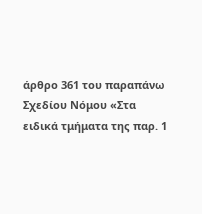άρθρο 361 του παραπάνω Σχεδίου Νόμου «Στα ειδικά τμήματα της παρ. 1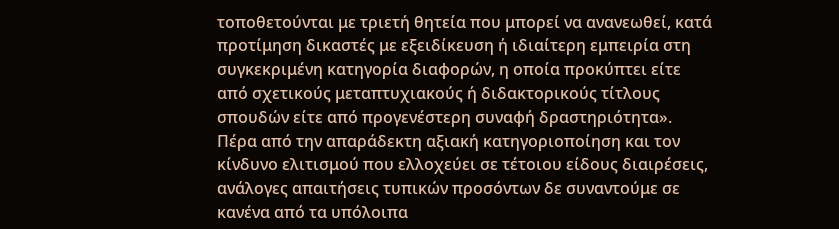τοποθετούνται με τριετή θητεία που μπορεί να ανανεωθεί, κατά προτίμηση δικαστές με εξειδίκευση ή ιδιαίτερη εμπειρία στη συγκεκριμένη κατηγορία διαφορών, η οποία προκύπτει είτε από σχετικούς μεταπτυχιακούς ή διδακτορικούς τίτλους σπουδών είτε από προγενέστερη συναφή δραστηριότητα». Πέρα από την απαράδεκτη αξιακή κατηγοριοποίηση και τον κίνδυνο ελιτισμού που ελλοχεύει σε τέτοιου είδους διαιρέσεις, ανάλογες απαιτήσεις τυπικών προσόντων δε συναντούμε σε κανένα από τα υπόλοιπα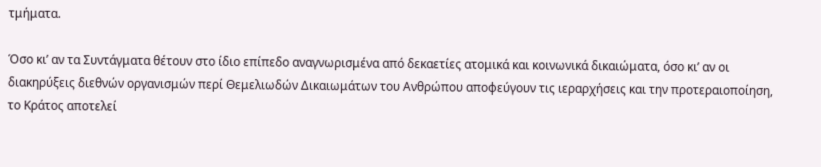τμήματα.

Όσο κι’ αν τα Συντάγματα θέτουν στο ίδιο επίπεδο αναγνωρισμένα από δεκαετίες ατομικά και κοινωνικά δικαιώματα, όσο κι’ αν οι διακηρύξεις διεθνών οργανισμών περί Θεμελιωδών Δικαιωμάτων του Ανθρώπου αποφεύγουν τις ιεραρχήσεις και την προτεραιοποίηση, το Κράτος αποτελεί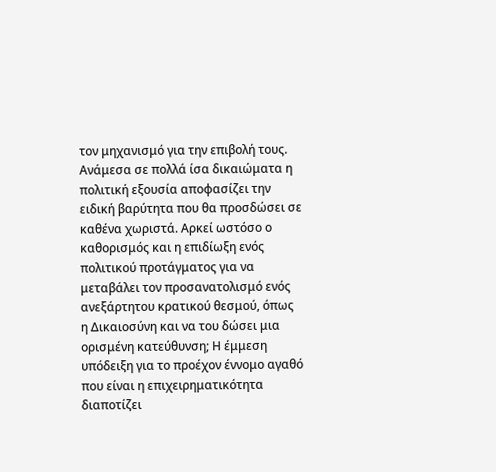τον μηχανισμό για την επιβολή τους. Ανάμεσα σε πολλά ίσα δικαιώματα η πολιτική εξουσία αποφασίζει την ειδική βαρύτητα που θα προσδώσει σε καθένα χωριστά. Αρκεί ωστόσο ο καθορισμός και η επιδίωξη ενός πολιτικού προτάγματος για να μεταβάλει τον προσανατολισμό ενός ανεξάρτητου κρατικού θεσμού, όπως η Δικαιοσύνη και να του δώσει μια ορισμένη κατεύθυνση; Η έμμεση υπόδειξη για το προέχον έννομο αγαθό που είναι η επιχειρηματικότητα διαποτίζει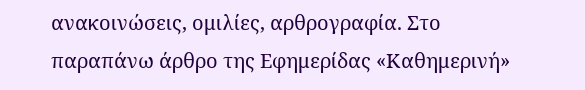ανακοινώσεις, ομιλίες, αρθρογραφία. Στο παραπάνω άρθρο της Εφημερίδας «Καθημερινή»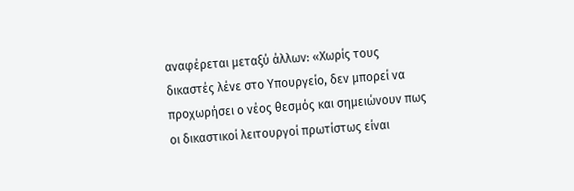αναφέρεται μεταξύ άλλων: «Χωρίς τους δικαστές λένε στο Υπουργείο, δεν μπορεί να προχωρήσει ο νέος θεσμός και σημειώνουν πως οι δικαστικοί λειτουργοί πρωτίστως είναι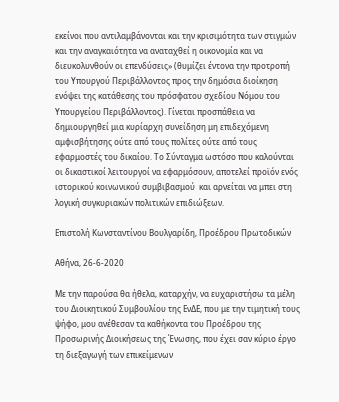εκείνοι που αντιλαμβάνονται και την κρισιμότητα των στιγμών και την αναγκαιότητα να αναταχθεί η οικονομία και να διευκολυνθούν οι επενδύσεις» (θυμίζει έντονα την προτροπή του Υπουργού Περιβάλλοντος προς την δημόσια διοίκηση ενόψει της κατάθεσης του πρόσφατου σχεδίου Νόμου του Υπουργείου Περιβάλλοντος). Γίνεται προσπάθεια να δημιουργηθεί μια κυρίαρχη συνείδηση μη επιδεχόμενη αμφισβήτησης ούτε από τους πολίτες ούτε από τους εφαρμοστές του δικαίου. Το Σύνταγμα ωστόσο που καλούνται οι δικαστικοί λειτουργοί να εφαρμόσουν, αποτελεί προϊόν ενός ιστορικού κοινωνικού συμβιβασμού  και αρνείται να μπει στη λογική συγκυριακών πολιτικών επιδιώξεων.

Επιστολή Κωνσταντίνου Βουλγαρίδη, Προέδρου Πρωτοδικών

Αθήνα, 26-6-2020

Με την παρούσα θα ήθελα, καταρχήν, να ευχαριστήσω τα μέλη του Διοικητικού Συμβουλίου της ΕνΔΕ, που με την τιμητική τους ψήφο, μου ανέθεσαν τα καθήκοντα του Προέδρου της Προσωρινής Διοικήσεως της Ένωσης, που έχει σαν κύριο έργο τη διεξαγωγή των επικείμενων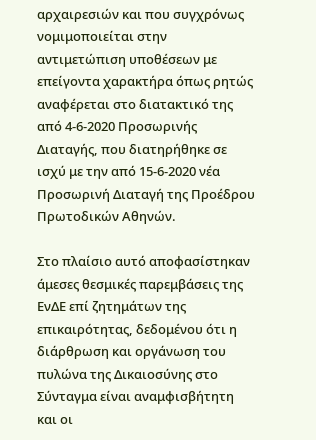αρχαιρεσιών και που συγχρόνως νομιμοποιείται στην αντιμετώπιση υποθέσεων με επείγοντα χαρακτήρα όπως ρητώς αναφέρεται στο διατακτικό της από 4-6-2020 Προσωρινής Διαταγής, που διατηρήθηκε σε ισχύ με την από 15-6-2020 νέα Προσωρινή Διαταγή της Προέδρου Πρωτοδικών Αθηνών.

Στο πλαίσιο αυτό αποφασίστηκαν άμεσες θεσμικές παρεμβάσεις της ΕνΔΕ επί ζητημάτων της επικαιρότητας, δεδομένου ότι η διάρθρωση και οργάνωση του πυλώνα της Δικαιοσύνης στο Σύνταγμα είναι αναμφισβήτητη και οι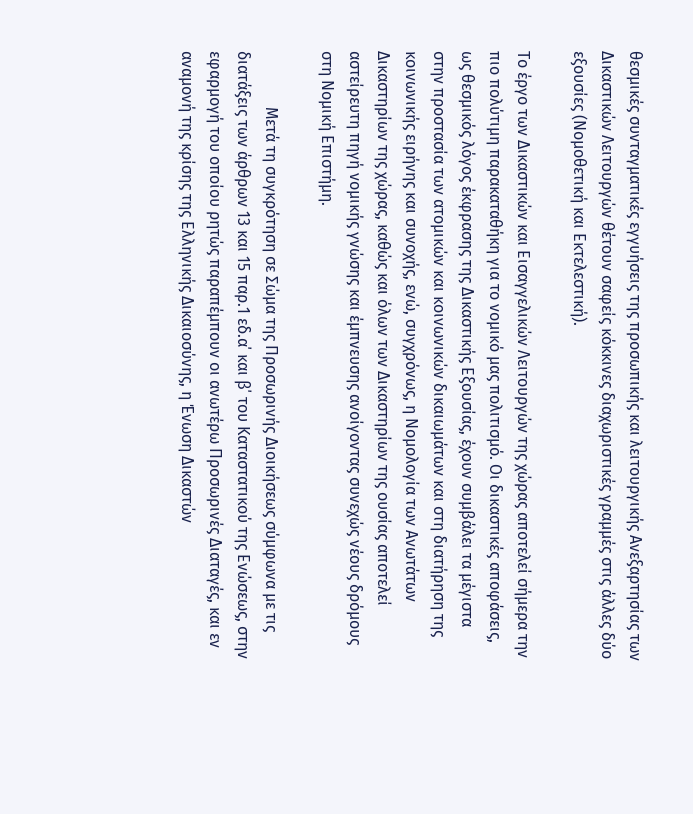θεσμικές συνταγματικές εγγυήσεις της προσωπικής και λειτουργικής Ανεξαρτησίας των Δικαστικών Λειτουργών θέτουν σαφείς κόκκινες διαχωριστικές γραμμές στις άλλες δύο εξουσίες (Νομοθετική και Εκτελεστική).

Το έργο των Δικαστικών και Εισαγγελικών Λειτουργών της χώρας αποτελεί σήμερα την πιο πολύτιμη παρακαταθήκη για το νομικό μας πολιτισμό. Οι δικαστικές αποφάσεις, ως θεσμικός λόγος έκφρασης της Δικαστικής Εξουσίας, έχουν συμβάλει τα μέγιστα στην προστασία των ατομικών και κοινωνικών δικαιωμάτων και στη διατήρηση της κοινωνικής ειρήνης και συνοχής, ενώ, συγχρόνως, η Νομολογία των Ανωτάτων Δικαστηρίων της χώρας, καθώς και όλων των Δικαστηρίων της ουσίας αποτελεί αστείρευτη πηγή νομικής γνώσης και έμπνευσης ανοίγοντας συνεχώς νέους δρόμους στη Νομική Επιστήμη.

              Μετά τη συγκρότηση σε Σώμα της Προσωρινής Διοικήσεως σύμφωνα με τις διατάξεις των άρθρων 13 και 15 παρ.1 εδ.α΄ και β΄ του Καταστατικού της Ενώσεως, στην εφαρμογή του οποίου ρητώς παραπέμπουν οι ανωτέρω Προσωρινές Διαταγές, και εν αναμονή της κρίσης της Ελληνικής Δικαιοσύνης, η Ένωση Δικαστών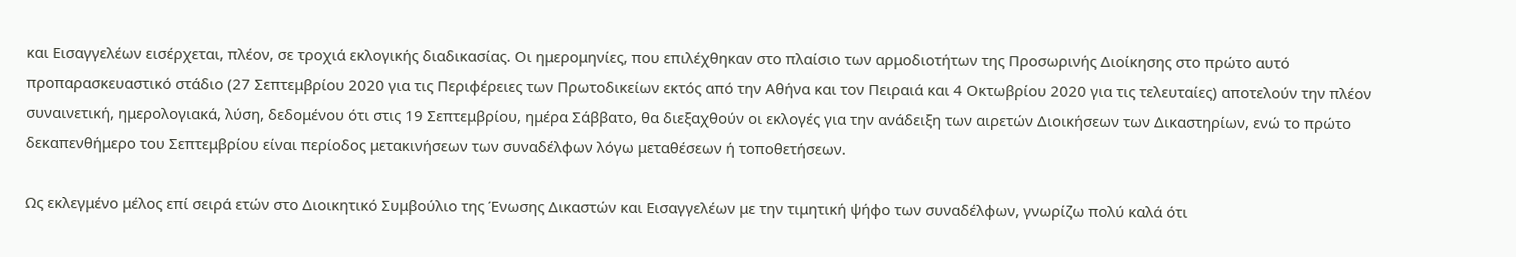και Εισαγγελέων εισέρχεται, πλέον, σε τροχιά εκλογικής διαδικασίας. Οι ημερομηνίες, που επιλέχθηκαν στο πλαίσιο των αρμοδιοτήτων της Προσωρινής Διοίκησης στο πρώτο αυτό προπαρασκευαστικό στάδιο (27 Σεπτεμβρίου 2020 για τις Περιφέρειες των Πρωτοδικείων εκτός από την Αθήνα και τον Πειραιά και 4 Οκτωβρίου 2020 για τις τελευταίες) αποτελούν την πλέον συναινετική, ημερολογιακά, λύση, δεδομένου ότι στις 19 Σεπτεμβρίου, ημέρα Σάββατο, θα διεξαχθούν οι εκλογές για την ανάδειξη των αιρετών Διοικήσεων των Δικαστηρίων, ενώ το πρώτο δεκαπενθήμερο του Σεπτεμβρίου είναι περίοδος μετακινήσεων των συναδέλφων λόγω μεταθέσεων ή τοποθετήσεων.

Ως εκλεγμένο μέλος επί σειρά ετών στο Διοικητικό Συμβούλιο της Ένωσης Δικαστών και Εισαγγελέων με την τιμητική ψήφο των συναδέλφων, γνωρίζω πολύ καλά ότι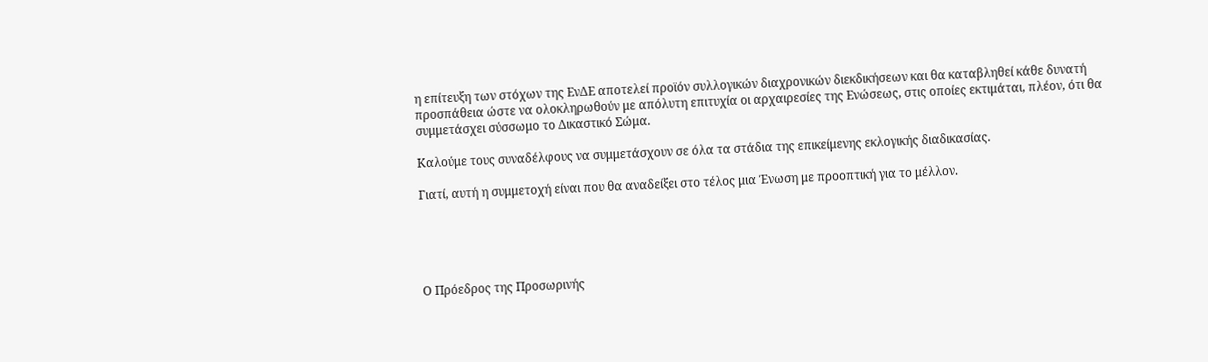η επίτευξη των στόχων της ΕνΔΕ αποτελεί προϊόν συλλογικών διαχρονικών διεκδικήσεων και θα καταβληθεί κάθε δυνατή προσπάθεια ώστε να ολοκληρωθούν με απόλυτη επιτυχία οι αρχαιρεσίες της Ενώσεως, στις οποίες εκτιμάται, πλέον, ότι θα συμμετάσχει σύσσωμο το Δικαστικό Σώμα.

Καλούμε τους συναδέλφους να συμμετάσχουν σε όλα τα στάδια της επικείμενης εκλογικής διαδικασίας.

Γιατί, αυτή η συμμετοχή είναι που θα αναδείξει στο τέλος μια Ένωση με προοπτική για το μέλλον.





Ο Πρόεδρος της Προσωρινής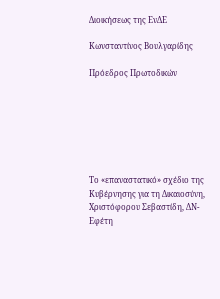Διοικήσεως της ΕνΔΕ

Κωνσταντίνος Βουλγαρίδης

Πρόεδρος Πρωτοδικών







Το «επαναστατικό» σχέδιο της Κυβέρνησης για τη Δικαιοσύνη, Χριστόφορου Σεβαστίδη, ΔΝ- Εφέτη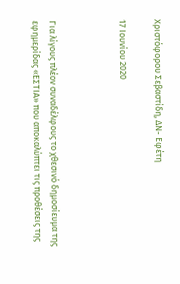Χριστόφορου Σεβαστίδη, ΔΝ- Εφέτη

17 Ιουνίου 2020



Για λίγους πλέον συναδέλφους το χθεσινό δημοσίευμα της εφημερίδας «ΕΣΤΙΑ» που αποκαλύπτει τις προθέσεις της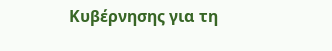Κυβέρνησης για τη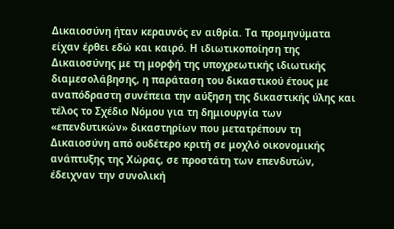Δικαιοσύνη ήταν κεραυνός εν αιθρία. Τα προμηνύματα είχαν έρθει εδώ και καιρό. Η ιδιωτικοποίηση της Δικαιοσύνης με τη μορφή της υποχρεωτικής ιδιωτικής διαμεσολάβησης, η παράταση του δικαστικού έτους με αναπόδραστη συνέπεια την αύξηση της δικαστικής ύλης και τέλος το Σχέδιο Νόμου για τη δημιουργία των «επενδυτικών» δικαστηρίων που μετατρέπουν τη Δικαιοσύνη από ουδέτερο κριτή σε μοχλό οικονομικής ανάπτυξης της Χώρας, σε προστάτη των επενδυτών, έδειχναν την συνολική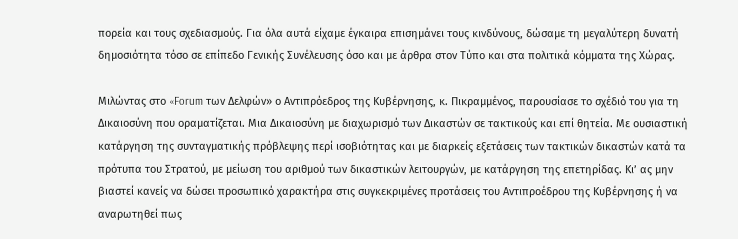πορεία και τους σχεδιασμούς. Για όλα αυτά είχαμε έγκαιρα επισημάνει τους κινδύνους, δώσαμε τη μεγαλύτερη δυνατή δημοσιότητα τόσο σε επίπεδο Γενικής Συνέλευσης όσο και με άρθρα στον Τύπο και στα πολιτικά κόμματα της Χώρας.

Μιλώντας στο «Forum των Δελφών» ο Αντιπρόεδρος της Κυβέρνησης, κ. Πικραμμένος, παρουσίασε το σχέδιό του για τη Δικαιοσύνη που οραματίζεται. Μια Δικαιοσύνη με διαχωρισμό των Δικαστών σε τακτικούς και επί θητεία. Με ουσιαστική κατάργηση της συνταγματικής πρόβλεψης περί ισοβιότητας και με διαρκείς εξετάσεις των τακτικών δικαστών κατά τα πρότυπα του Στρατού, με μείωση του αριθμού των δικαστικών λειτουργών, με κατάργηση της επετηρίδας. Κι’ ας μην βιαστεί κανείς να δώσει προσωπικό χαρακτήρα στις συγκεκριμένες προτάσεις του Αντιπροέδρου της Κυβέρνησης ή να αναρωτηθεί πως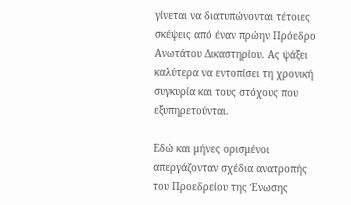γίνεται να διατυπώνονται τέτοιες σκέψεις από έναν πρώην Πρόεδρο Ανωτάτου Δικαστηρίου. Ας ψάξει καλύτερα να εντοπίσει τη χρονική συγκυρία και τους στόχους που εξυπηρετούνται.

Εδώ και μήνες ορισμένοι απεργάζονταν σχέδια ανατροπής του Προεδρείου της Ένωσης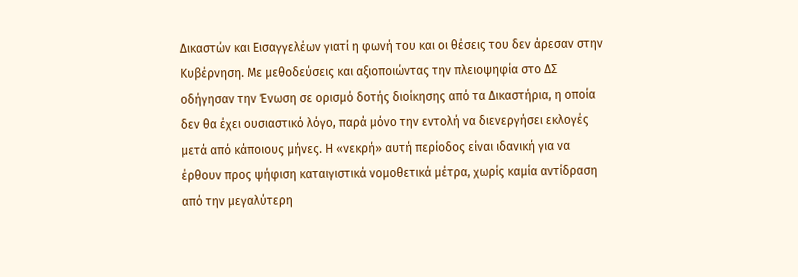Δικαστών και Εισαγγελέων γιατί η φωνή του και οι θέσεις του δεν άρεσαν στην Κυβέρνηση. Με μεθοδεύσεις και αξιοποιώντας την πλειοψηφία στο ΔΣ οδήγησαν την Ένωση σε ορισμό δοτής διοίκησης από τα Δικαστήρια, η οποία δεν θα έχει ουσιαστικό λόγο, παρά μόνο την εντολή να διενεργήσει εκλογές μετά από κάποιους μήνες. Η «νεκρή» αυτή περίοδος είναι ιδανική για να έρθουν προς ψήφιση καταιγιστικά νομοθετικά μέτρα, χωρίς καμία αντίδραση από την μεγαλύτερη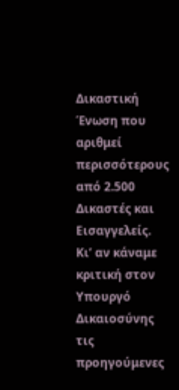Δικαστική Ένωση που αριθμεί περισσότερους από 2.500 Δικαστές και Εισαγγελείς. Κι’ αν κάναμε κριτική στον Υπουργό Δικαιοσύνης τις προηγούμενες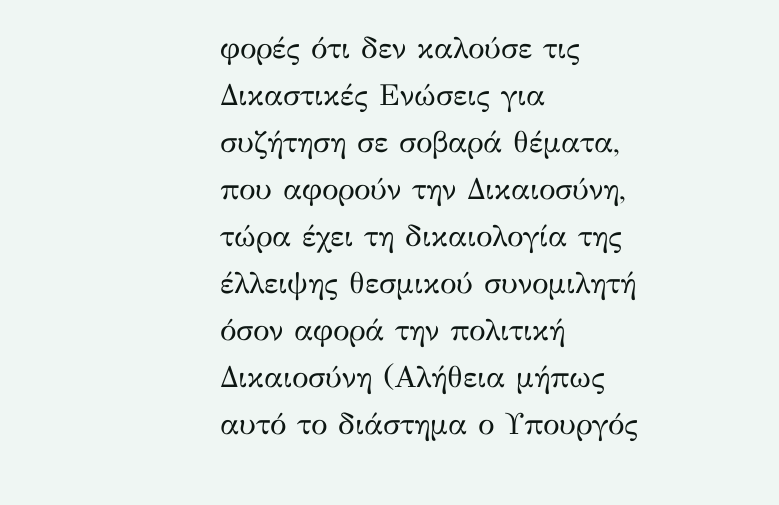φορές ότι δεν καλούσε τις Δικαστικές Ενώσεις για συζήτηση σε σοβαρά θέματα, που αφορούν την Δικαιοσύνη, τώρα έχει τη δικαιολογία της έλλειψης θεσμικού συνομιλητή όσον αφορά την πολιτική Δικαιοσύνη (Αλήθεια μήπως αυτό το διάστημα ο Υπουργός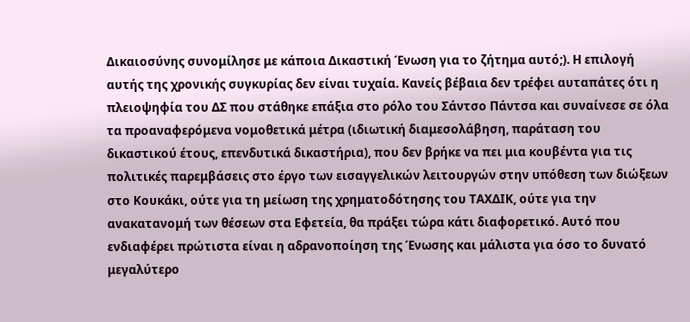Δικαιοσύνης συνομίλησε με κάποια Δικαστική Ένωση για το ζήτημα αυτό;). Η επιλογή αυτής της χρονικής συγκυρίας δεν είναι τυχαία. Κανείς βέβαια δεν τρέφει αυταπάτες ότι η πλειοψηφία του ΔΣ που στάθηκε επάξια στο ρόλο του Σάντσο Πάντσα και συναίνεσε σε όλα τα προαναφερόμενα νομοθετικά μέτρα (ιδιωτική διαμεσολάβηση, παράταση του δικαστικού έτους, επενδυτικά δικαστήρια), που δεν βρήκε να πει μια κουβέντα για τις πολιτικές παρεμβάσεις στο έργο των εισαγγελικών λειτουργών στην υπόθεση των διώξεων στο Κουκάκι, ούτε για τη μείωση της χρηματοδότησης του ΤΑΧΔΙΚ, ούτε για την ανακατανομή των θέσεων στα Εφετεία, θα πράξει τώρα κάτι διαφορετικό. Αυτό που ενδιαφέρει πρώτιστα είναι η αδρανοποίηση της Ένωσης και μάλιστα για όσο το δυνατό μεγαλύτερο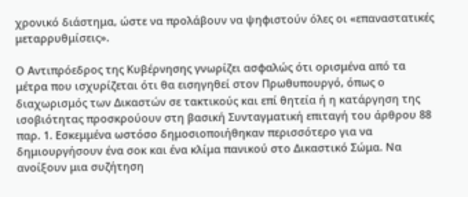χρονικό διάστημα, ώστε να προλάβουν να ψηφιστούν όλες οι «επαναστατικές μεταρρυθμίσεις».

Ο Αντιπρόεδρος της Κυβέρνησης γνωρίζει ασφαλώς ότι ορισμένα από τα μέτρα που ισχυρίζεται ότι θα εισηγηθεί στον Πρωθυπουργό, όπως ο διαχωρισμός των Δικαστών σε τακτικούς και επί θητεία ή η κατάργηση της ισοβιότητας προσκρούουν στη βασική Συνταγματική επιταγή του άρθρου 88  παρ. 1. Εσκεμμένα ωστόσο δημοσιοποιήθηκαν περισσότερο για να δημιουργήσουν ένα σοκ και ένα κλίμα πανικού στο Δικαστικό Σώμα. Να ανοίξουν μια συζήτηση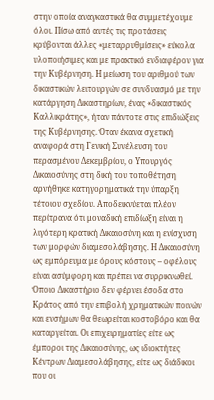στην οποία αναγκαστικά θα συμμετέχουμε όλοι. Πίσω από αυτές τις προτάσεις κρύβονται άλλες «μεταρρυθμίσεις» εύκολα υλοποιήσιμες και με πρακτικό ενδιαφέρον για την Κυβέρνηση. Η μείωση του αριθμού των δικαστικών λειτουργών σε συνδυασμό με την κατάργηση Δικαστηρίων, ένας «δικαστικός Καλλικράτης», ήταν πάντοτε στις επιδιώξεις της Κυβέρνησης. Όταν έκανα σχετική αναφορά στη Γενική Συνέλευση του περασμένου Δεκεμβρίου, ο Υπουργός Δικαιοσύνης στη δική του τοποθέτηση αρνήθηκε κατηγορηματικά την ύπαρξη τέτοιου σχεδίου. Αποδεικνύεται πλέον περίτρανα ότι μοναδική επιδίωξη είναι η λιγότερη κρατική Δικαιοσύνη και η ενίσχυση των μορφών διαμεσολάβησης. Η Δικαιοσύνη ως εμπόρευμα με όρους κόστους – οφέλους είναι ασύμφορη και πρέπει να συρρικνωθεί. Όποιο Δικαστήριο δεν φέρνει έσοδα στο Κράτος από την επιβολή χρηματικών ποινών και ενσήμων θα θεωρείται κοστοβόρο και θα καταργείται. Οι επιχειρηματίες είτε ως έμποροι της Δικαιοσύνης, ως ιδιοκτήτες Κέντρων Διαμεσολάβησης, είτε ως διάδικοι που οι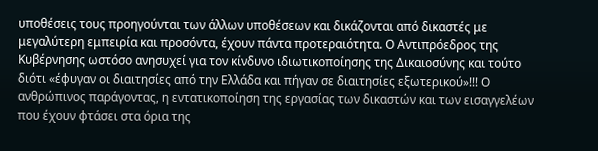υποθέσεις τους προηγούνται των άλλων υποθέσεων και δικάζονται από δικαστές με μεγαλύτερη εμπειρία και προσόντα, έχουν πάντα προτεραιότητα. Ο Αντιπρόεδρος της Κυβέρνησης ωστόσο ανησυχεί για τον κίνδυνο ιδιωτικοποίησης της Δικαιοσύνης και τούτο διότι «έφυγαν οι διαιτησίες από την Ελλάδα και πήγαν σε διαιτησίες εξωτερικού»!!! Ο ανθρώπινος παράγοντας, η εντατικοποίηση της εργασίας των δικαστών και των εισαγγελέων που έχουν φτάσει στα όρια της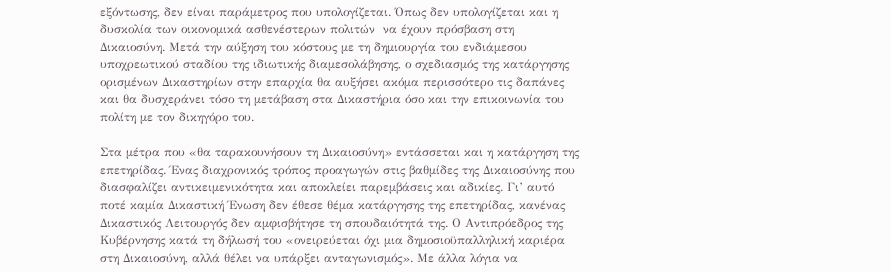εξόντωσης, δεν είναι παράμετρος που υπολογίζεται. Όπως δεν υπολογίζεται και η δυσκολία των οικονομικά ασθενέστερων πολιτών  να έχουν πρόσβαση στη Δικαιοσύνη. Μετά την αύξηση του κόστους με τη δημιουργία του ενδιάμεσου υποχρεωτικού σταδίου της ιδιωτικής διαμεσολάβησης, ο σχεδιασμός της κατάργησης ορισμένων Δικαστηρίων στην επαρχία θα αυξήσει ακόμα περισσότερο τις δαπάνες και θα δυσχεράνει τόσο τη μετάβαση στα Δικαστήρια όσο και την επικοινωνία του πολίτη με τον δικηγόρο του.

Στα μέτρα που «θα ταρακουνήσουν τη Δικαιοσύνη» εντάσσεται και η κατάργηση της επετηρίδας. Ένας διαχρονικός τρόπος προαγωγών στις βαθμίδες της Δικαιοσύνης που διασφαλίζει αντικειμενικότητα και αποκλείει παρεμβάσεις και αδικίες. Γι’ αυτό ποτέ καμία Δικαστική Ένωση δεν έθεσε θέμα κατάργησης της επετηρίδας, κανένας Δικαστικός Λειτουργός δεν αμφισβήτησε τη σπουδαιότητά της. Ο Αντιπρόεδρος της Κυβέρνησης κατά τη δήλωσή του «ονειρεύεται όχι μια δημοσιοϋπαλληλική καριέρα στη Δικαιοσύνη, αλλά θέλει να υπάρξει ανταγωνισμός». Με άλλα λόγια να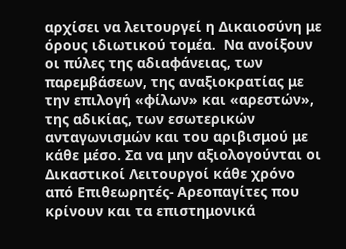αρχίσει να λειτουργεί η Δικαιοσύνη με όρους ιδιωτικού τομέα.  Να ανοίξουν οι πύλες της αδιαφάνειας, των παρεμβάσεων, της αναξιοκρατίας με την επιλογή «φίλων» και «αρεστών», της αδικίας, των εσωτερικών ανταγωνισμών και του αριβισμού με κάθε μέσο. Σα να μην αξιολογούνται οι Δικαστικοί Λειτουργοί κάθε χρόνο από Επιθεωρητές- Αρεοπαγίτες που κρίνουν και τα επιστημονικά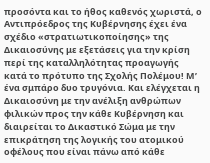προσόντα και το ήθος καθενός χωριστά, ο Αντιπρόεδρος της Κυβέρνησης έχει ένα σχέδιο «στρατιωτικοποίησης» της Δικαιοσύνης με εξετάσεις για την κρίση περί της καταλληλότητας προαγωγής κατά το πρότυπο της Σχολής Πολέμου! Μ’ ένα σμπάρο δυο τρυγόνια. Και ελέγχεται η Δικαιοσύνη με την ανέλιξη ανθρώπων φιλικών προς την κάθε Κυβέρνηση και διαιρείται το Δικαστικό Σώμα με την επικράτηση της λογικής του ατομικού οφέλους που είναι πάνω από κάθε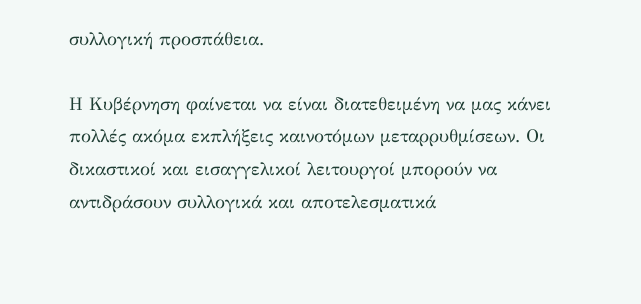συλλογική προσπάθεια.

Η Κυβέρνηση φαίνεται να είναι διατεθειμένη να μας κάνει πολλές ακόμα εκπλήξεις καινοτόμων μεταρρυθμίσεων. Οι δικαστικοί και εισαγγελικοί λειτουργοί μπορούν να αντιδράσουν συλλογικά και αποτελεσματικά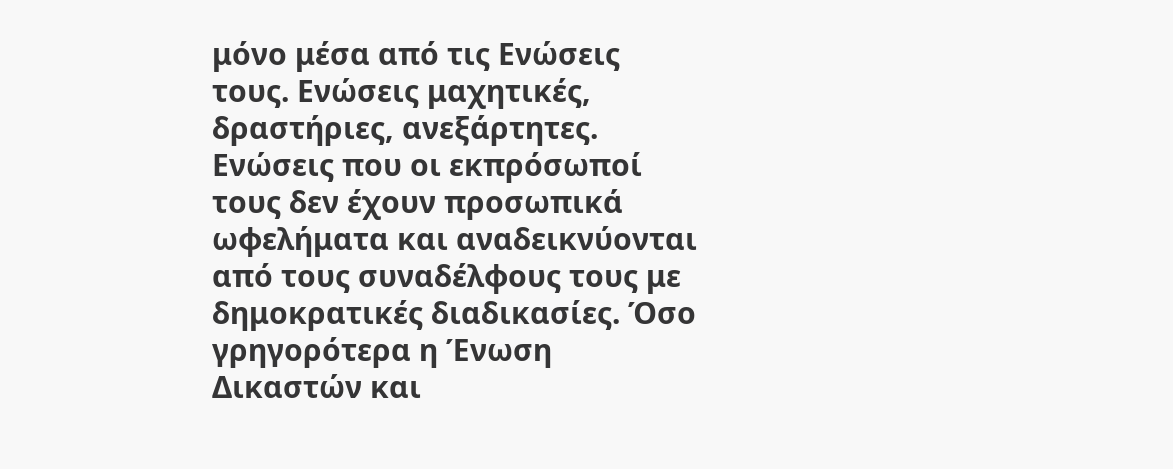μόνο μέσα από τις Ενώσεις τους. Ενώσεις μαχητικές, δραστήριες, ανεξάρτητες. Ενώσεις που οι εκπρόσωποί τους δεν έχουν προσωπικά ωφελήματα και αναδεικνύονται από τους συναδέλφους τους με δημοκρατικές διαδικασίες. Όσο γρηγορότερα η Ένωση Δικαστών και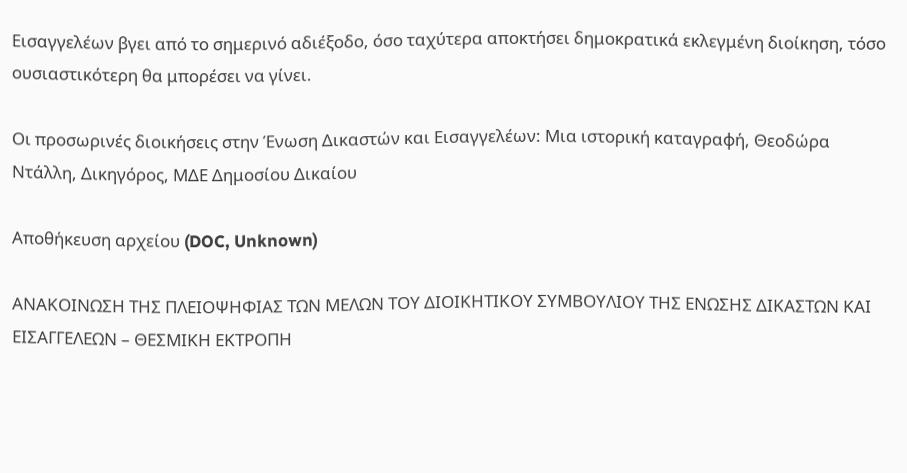Εισαγγελέων βγει από το σημερινό αδιέξοδο, όσο ταχύτερα αποκτήσει δημοκρατικά εκλεγμένη διοίκηση, τόσο ουσιαστικότερη θα μπορέσει να γίνει.

Οι προσωρινές διοικήσεις στην Ένωση Δικαστών και Εισαγγελέων: Μια ιστορική καταγραφή, Θεοδώρα Ντάλλη, Δικηγόρος, ΜΔΕ Δημοσίου Δικαίου

Αποθήκευση αρχείου (DOC, Unknown)

ΑΝΑΚΟΙΝΩΣΗ ΤΗΣ ΠΛΕΙΟΨΗΦΙΑΣ ΤΩΝ ΜΕΛΩΝ ΤΟΥ ΔΙΟΙΚΗΤΙΚΟΥ ΣΥΜΒΟΥΛΙΟΥ ΤΗΣ ΕΝΩΣΗΣ ΔΙΚΑΣΤΩΝ ΚΑΙ ΕΙΣΑΓΓΕΛΕΩΝ – ΘΕΣΜΙΚΗ ΕΚΤΡΟΠΗ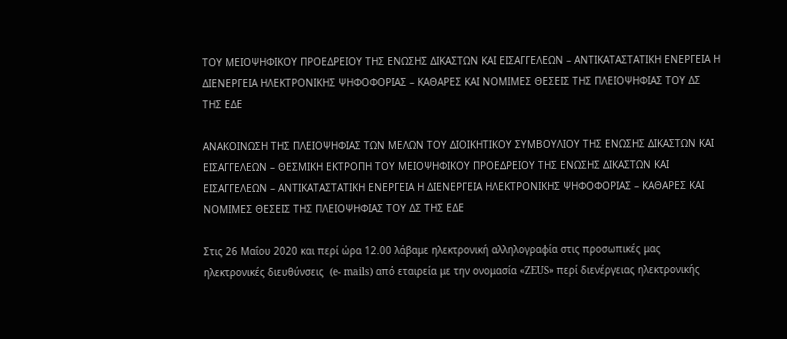ΤΟΥ ΜΕΙΟΨΗΦΙΚΟΥ ΠΡΟΕΔΡΕΙΟΥ ΤΗΣ ΕΝΩΣΗΣ ΔΙΚΑΣΤΩΝ ΚΑΙ ΕΙΣΑΓΓΕΛΕΩΝ – ΑΝΤΙΚΑΤΑΣΤΑΤΙΚΗ ΕΝΕΡΓΕΙΑ Η ΔΙΕΝΕΡΓΕΙΑ ΗΛΕΚΤΡΟΝΙΚΗΣ ΨΗΦΟΦΟΡΙΑΣ – ΚΑΘΑΡΕΣ ΚΑΙ ΝΟΜΙΜΕΣ ΘΕΣΕΙΣ ΤΗΣ ΠΛΕΙΟΨΗΦΙΑΣ ΤΟΥ ΔΣ ΤΗΣ ΕΔΕ

ΑΝΑΚΟΙΝΩΣΗ ΤΗΣ ΠΛΕΙΟΨΗΦΙΑΣ ΤΩΝ ΜΕΛΩΝ ΤΟΥ ΔΙΟΙΚΗΤΙΚΟΥ ΣΥΜΒΟΥΛΙΟΥ ΤΗΣ ΕΝΩΣΗΣ ΔΙΚΑΣΤΩΝ ΚΑΙ ΕΙΣΑΓΓΕΛΕΩΝ – ΘΕΣΜΙΚΗ ΕΚΤΡΟΠΗ ΤΟΥ ΜΕΙΟΨΗΦΙΚΟΥ ΠΡΟΕΔΡΕΙΟΥ ΤΗΣ ΕΝΩΣΗΣ ΔΙΚΑΣΤΩΝ ΚΑΙ ΕΙΣΑΓΓΕΛΕΩΝ – ΑΝΤΙΚΑΤΑΣΤΑΤΙΚΗ ΕΝΕΡΓΕΙΑ Η ΔΙΕΝΕΡΓΕΙΑ ΗΛΕΚΤΡΟΝΙΚΗΣ ΨΗΦΟΦΟΡΙΑΣ – ΚΑΘΑΡΕΣ ΚΑΙ ΝΟΜΙΜΕΣ ΘΕΣΕΙΣ ΤΗΣ ΠΛΕΙΟΨΗΦΙΑΣ ΤΟΥ ΔΣ ΤΗΣ ΕΔΕ

Στις 26 Μαΐου 2020 και περί ώρα 12.00 λάβαμε ηλεκτρονική αλληλογραφία στις προσωπικές μας ηλεκτρονικές διευθύνσεις  (e- mails) από εταιρεία με την ονομασία «ZEUS» περί διενέργειας ηλεκτρονικής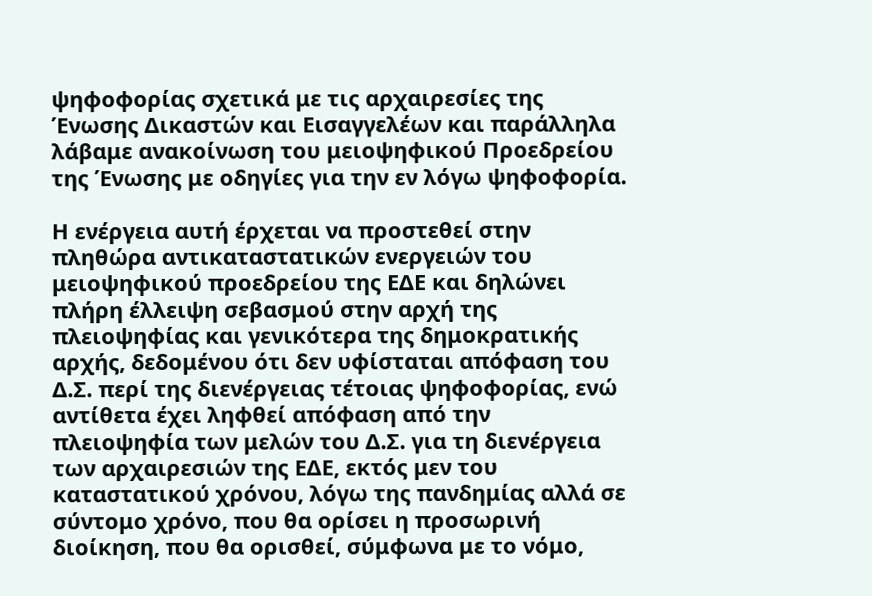ψηφοφορίας σχετικά με τις αρχαιρεσίες της Ένωσης Δικαστών και Εισαγγελέων και παράλληλα λάβαμε ανακοίνωση του μειοψηφικού Προεδρείου της Ένωσης με οδηγίες για την εν λόγω ψηφοφορία.

Η ενέργεια αυτή έρχεται να προστεθεί στην πληθώρα αντικαταστατικών ενεργειών του μειοψηφικού προεδρείου της ΕΔΕ και δηλώνει πλήρη έλλειψη σεβασμού στην αρχή της πλειοψηφίας και γενικότερα της δημοκρατικής αρχής, δεδομένου ότι δεν υφίσταται απόφαση του Δ.Σ. περί της διενέργειας τέτοιας ψηφοφορίας, ενώ αντίθετα έχει ληφθεί απόφαση από την πλειοψηφία των μελών του Δ.Σ. για τη διενέργεια των αρχαιρεσιών της ΕΔΕ, εκτός μεν του καταστατικού χρόνου, λόγω της πανδημίας αλλά σε σύντομο χρόνο, που θα ορίσει η προσωρινή διοίκηση, που θα ορισθεί, σύμφωνα με το νόμο,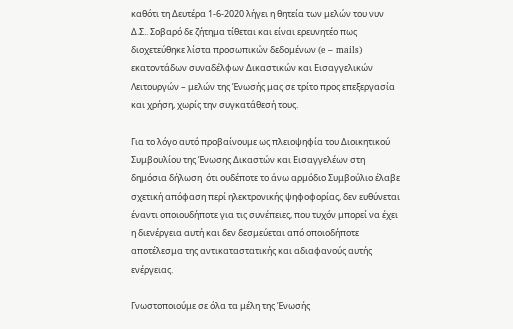καθότι τη Δευτέρα 1-6-2020 λήγει η θητεία των μελών του νυν Δ.Σ.. Σοβαρό δε ζήτημα τίθεται και είναι ερευνητέο πως διοχετεύθηκε λίστα προσωπικών δεδομένων (e – mails) εκατοντάδων συναδέλφων Δικαστικών και Εισαγγελικών Λειτουργών – μελών της Ένωσής μας σε τρίτο προς επεξεργασία και χρήση, χωρίς την συγκατάθεσή τους.

Για το λόγο αυτό προβαίνουμε ως πλειοψηφία του Διοικητικού Συμβουλίου της Ένωσης Δικαστών και Εισαγγελέων στη δημόσια δήλωση  ότι ουδέποτε το άνω αρμόδιο Συμβούλιο έλαβε σχετική απόφαση περί ηλεκτρονικής ψηφοφορίας, δεν ευθύνεται έναντι οποιουδήποτε για τις συνέπειες, που τυχόν μπορεί να έχει η διενέργεια αυτή και δεν δεσμεύεται από οποιοδήποτε αποτέλεσμα της αντικαταστατικής και αδιαφανούς αυτής ενέργειας.

Γνωστοποιούμε σε όλα τα μέλη της Ένωσής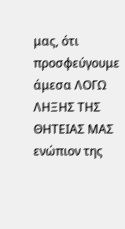μας, ότι προσφεύγουμε άμεσα ΛΟΓΩ ΛΗΞΗΣ ΤΗΣ ΘΗΤΕΙΑΣ ΜΑΣ  ενώπιον της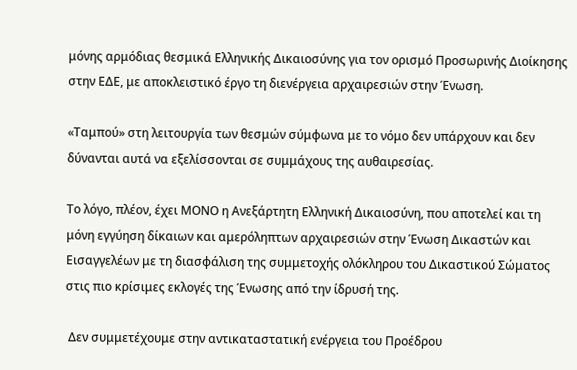μόνης αρμόδιας θεσμικά Ελληνικής Δικαιοσύνης για τον ορισμό Προσωρινής Διοίκησης στην ΕΔΕ, με αποκλειστικό έργο τη διενέργεια αρχαιρεσιών στην Ένωση.

«Ταμπού» στη λειτουργία των θεσμών σύμφωνα με το νόμο δεν υπάρχουν και δεν δύνανται αυτά να εξελίσσονται σε συμμάχους της αυθαιρεσίας.

Το λόγο, πλέον, έχει ΜΟΝΟ η Ανεξάρτητη Ελληνική Δικαιοσύνη, που αποτελεί και τη μόνη εγγύηση δίκαιων και αμερόληπτων αρχαιρεσιών στην Ένωση Δικαστών και Εισαγγελέων με τη διασφάλιση της συμμετοχής ολόκληρου του Δικαστικού Σώματος στις πιο κρίσιμες εκλογές της Ένωσης από την ίδρυσή της.

 Δεν συμμετέχουμε στην αντικαταστατική ενέργεια του Προέδρου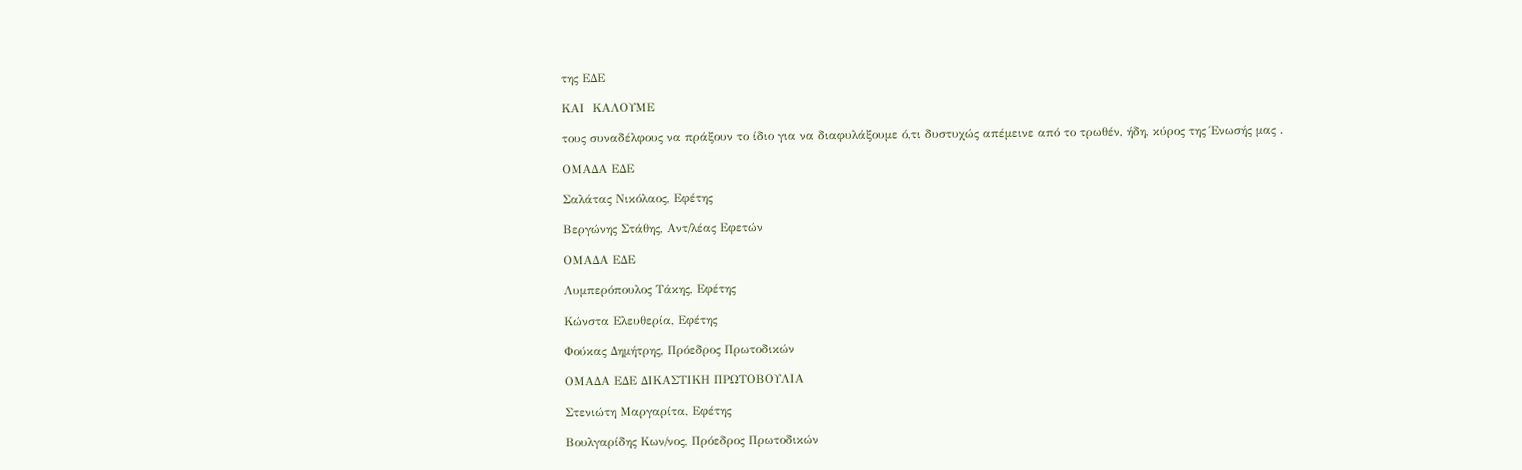της ΕΔΕ

ΚΑΙ  ΚΑΛΟΥΜΕ

τους συναδέλφους να πράξουν το ίδιο για να διαφυλάξουμε ό,τι δυστυχώς απέμεινε από το τρωθέν, ήδη, κύρος της Ένωσής μας .

ΟΜΑΔΑ ΕΔΕ

Σαλάτας Νικόλαος, Εφέτης

Βεργώνης Στάθης, Αντ/λέας Εφετών

ΟΜΑΔΑ ΕΔΕ

Λυμπερόπουλος Τάκης, Εφέτης

Κώνστα Ελευθερία, Εφέτης

Φούκας Δημήτρης, Πρόεδρος Πρωτοδικών

ΟΜΑΔΑ ΕΔΕ ΔΙΚΑΣΤΙΚΗ ΠΡΩΤΟΒΟΥΛΙΑ

Στενιώτη Μαργαρίτα, Εφέτης

Βουλγαρίδης Κων/νος, Πρόεδρος Πρωτοδικών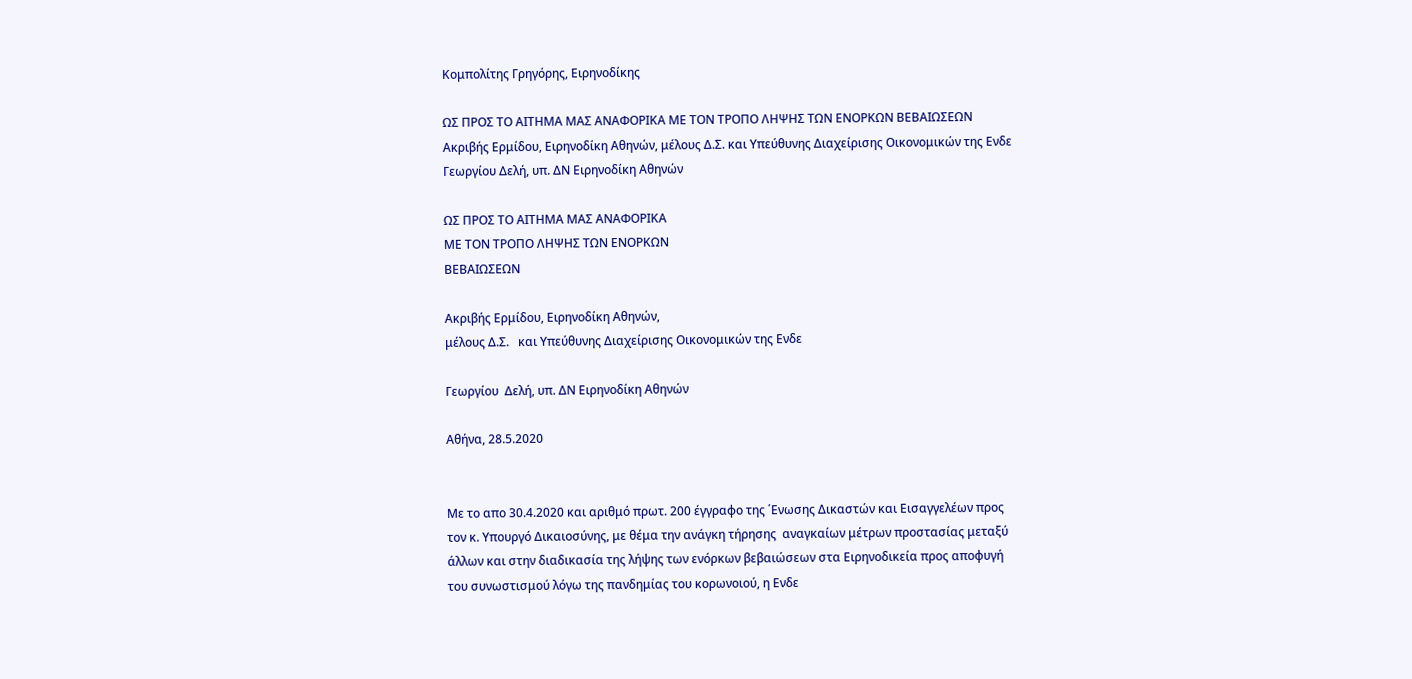Κομπολίτης Γρηγόρης, Ειρηνοδίκης

ΩΣ ΠΡΟΣ ΤΟ ΑΙΤΗΜΑ ΜΑΣ ΑΝΑΦΟΡΙΚΑ ΜΕ ΤΟΝ ΤΡΟΠΟ ΛΗΨΗΣ ΤΩΝ ΕΝΟΡΚΩΝ ΒΕΒΑΙΩΣΕΩΝ Ακριβής Ερμίδου, Ειρηνοδίκη Αθηνών, μέλους Δ.Σ. και Υπεύθυνης Διαχείρισης Οικονομικών της Ενδε Γεωργίου Δελή, υπ. ΔΝ Ειρηνοδίκη Αθηνών

ΩΣ ΠΡΟΣ ΤΟ ΑΙΤΗΜΑ ΜΑΣ ΑΝΑΦΟΡΙΚΑ
ΜΕ ΤΟΝ ΤΡΟΠΟ ΛΗΨΗΣ ΤΩΝ ΕΝΟΡΚΩΝ
ΒΕΒΑΙΩΣΕΩΝ

Ακριβής Ερμίδου, Ειρηνοδίκη Αθηνών,
μέλους Δ.Σ.   και Υπεύθυνης Διαχείρισης Οικονομικών της Ενδε

Γεωργίου  Δελή, υπ. ΔΝ Ειρηνοδίκη Αθηνών

Αθήνα, 28.5.2020


Με το απο 30.4.2020 και αριθμό πρωτ. 200 έγγραφο της ΄Ενωσης Δικαστών και Εισαγγελέων προς τον κ. Υπουργό Δικαιοσύνης, με θέμα την ανάγκη τήρησης  αναγκαίων μέτρων προστασίας μεταξύ άλλων και στην διαδικασία της λήψης των ενόρκων βεβαιώσεων στα Ειρηνοδικεία προς αποφυγή του συνωστισμού λόγω της πανδημίας του κορωνοιού, η Ενδε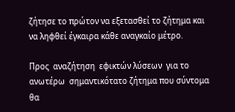ζήτησε το πρώτον να εξετασθεί το ζήτημα και να ληφθεί έγκαιρα κάθε αναγκαίο μέτρο.

Προς  αναζήτηση  εφικτών λύσεων  για το ανωτέρω  σημαντικότατο ζήτημα που σύντομα θα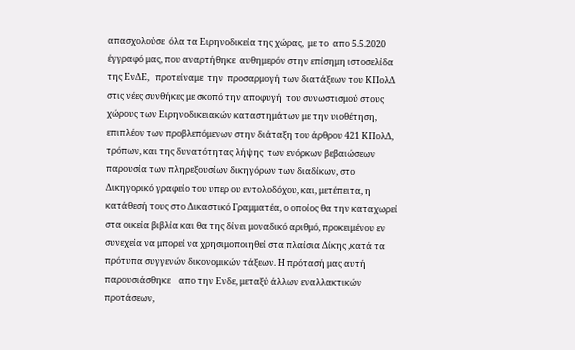απασχολούσε  όλα τα Ειρηνοδικεία της χώρας,  με το  απο 5.5.2020  έγγραφό μας, που αναρτήθηκε  αυθημερόν στην επίσημη ιστοσελίδα της ΕνΔΕ,   προτείναμε  την  προσαρμογή των διατάξεων του ΚΠολΔ στις νέες συνθήκες με σκοπό την αποφυγή  του συνωστισμού στους χώρους των Ειρηνοδικειακών καταστημάτων με την υιοθέτηση, επιπλέον των προβλεπόμενων στην διάταξη του άρθρου 421 ΚΠολΔ, τρόπων, και της δυνατότητας λήψης  των ενόρκων βεβαιώσεων   παρουσία των πληρεξουσίων δικηγόρων των διαδίκων, στο Δικηγορικό γραφείο του υπερ ου εντολοδόχου, και, μετέπειτα, η κατάθεσή τους στο Δικαστικό Γραμματέα, ο οποίος θα την καταχωρεί στα οικεία βιβλία και θα της δίνει μοναδικό αριθμό, προκειμένου εν συνεχεία να μπορεί να χρησιμοποιηθεί στα πλαίσια Δίκης ,κατά τα πρότυπα συγγενών δικονομικών τάξεων. Η πρότασή μας αυτή  παρουσιάσθηκε    απο την Ενδε, μεταξύ άλλων εναλλακτικών προτάσεων,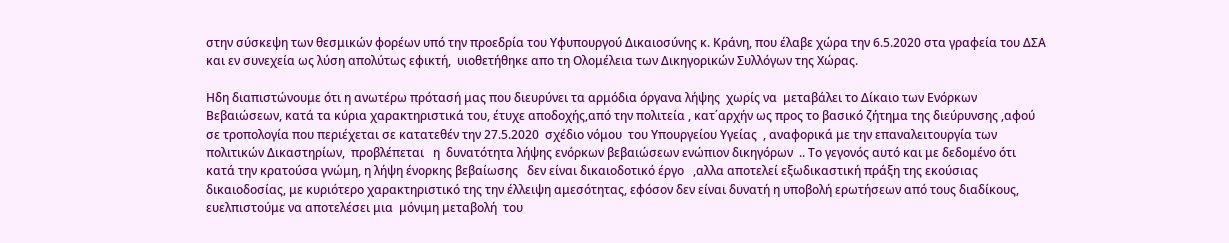στην σύσκεψη των θεσμικών φορέων υπό την προεδρία του Υφυπουργού Δικαιοσύνης κ. Κράνη, που έλαβε χώρα την 6.5.2020 στα γραφεία του ΔΣΑ  και εν συνεχεία ως λύση απολύτως εφικτή,  υιοθετήθηκε απο τη Ολομέλεια των Δικηγορικών Συλλόγων της Χώρας.

Ηδη διαπιστώνουμε ότι η ανωτέρω πρότασή μας που διευρύνει τα αρμόδια όργανα λήψης  χωρίς να  μεταβάλει το Δίκαιο των Ενόρκων Βεβαιώσεων, κατά τα κύρια χαρακτηριστικά του, έτυχε αποδοχής,από την πολιτεία , κατ΄αρχήν ως προς το βασικό ζήτημα της διεύρυνσης ,αφού σε τροπολογία που περιέχεται σε κατατεθέν την 27.5.2020  σχέδιο νόμου  του Υπουργείου Υγείας  , αναφορικά με την επαναλειτουργία των  πολιτικών Δικαστηρίων,  προβλέπεται   η  δυνατότητα λήψης ενόρκων βεβαιώσεων ενώπιον δικηγόρων  .. Το γεγονός αυτό και με δεδομένο ότι  κατά την κρατούσα γνώμη, η λήψη ένορκης βεβαίωσης   δεν είναι δικαιοδοτικό έργο   ,αλλα αποτελεί εξωδικαστική πράξη της εκούσιας δικαιοδοσίας, με κυριότερο χαρακτηριστικό της την έλλειψη αμεσότητας, εφόσον δεν είναι δυνατή η υποβολή ερωτήσεων από τους διαδίκους, ευελπιστούμε να αποτελέσει μια  μόνιμη μεταβολή  του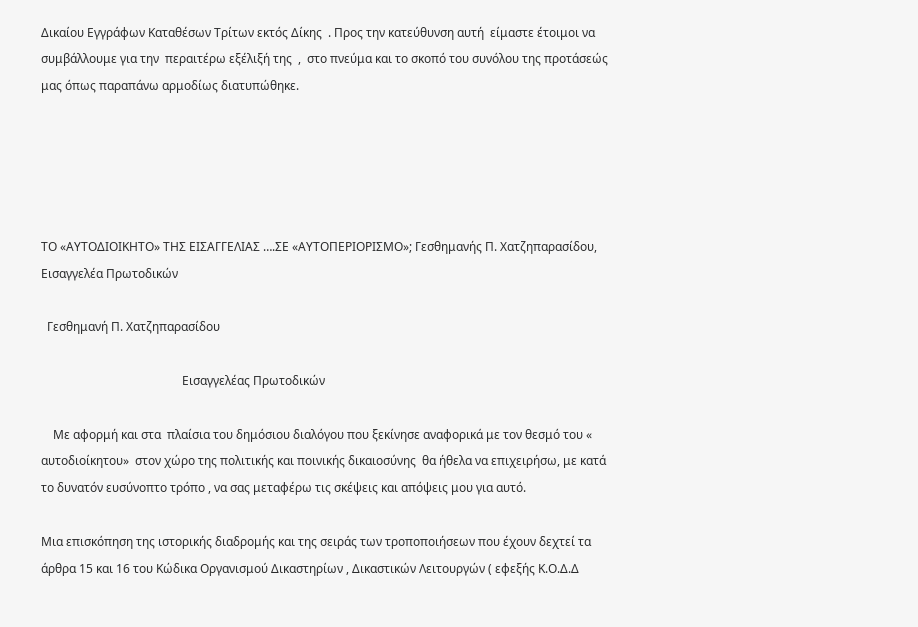Δικαίου Εγγράφων Καταθέσων Τρίτων εκτός Δίκης  . Προς την κατεύθυνση αυτή  είμαστε έτοιμοι να συμβάλλουμε για την  περαιτέρω εξέλιξή της  ,  στο πνεύμα και το σκοπό του συνόλου της προτάσεώς μας όπως παραπάνω αρμοδίως διατυπώθηκε.





ΤΟ «ΑΥΤΟΔΙΟΙΚΗΤΟ» ΤΗΣ ΕΙΣΑΓΓΕΛΙΑΣ ….ΣΕ «ΑΥΤΟΠΕΡΙΟΡΙΣΜΟ»; Γεσθημανής Π. Χατζηπαρασίδου, Εισαγγελέα Πρωτοδικών

  Γεσθημανή Π. Χατζηπαρασίδου

                                               Εισαγγελέας Πρωτοδικών

    Με αφορμή και στα  πλαίσια του δημόσιου διαλόγου που ξεκίνησε αναφορικά με τον θεσμό του « αυτοδιοίκητου»  στον χώρο της πολιτικής και ποινικής δικαιοσύνης  θα ήθελα να επιχειρήσω, με κατά το δυνατόν ευσύνοπτο τρόπο , να σας μεταφέρω τις σκέψεις και απόψεις μου για αυτό.

Μια επισκόπηση της ιστορικής διαδρομής και της σειράς των τροποποιήσεων που έχουν δεχτεί τα άρθρα 15 και 16 του Κώδικα Οργανισμού Δικαστηρίων , Δικαστικών Λειτουργών ( εφεξής Κ.Ο.Δ.Δ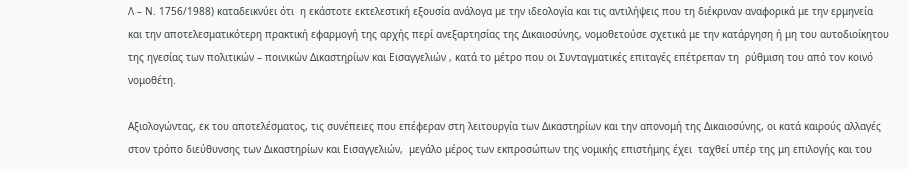Λ – Ν. 1756/1988) καταδεικνύει ότι  η εκάστοτε εκτελεστική εξουσία ανάλογα με την ιδεολογία και τις αντιλήψεις που τη διέκριναν αναφορικά με την ερμηνεία και την αποτελεσματικότερη πρακτική εφαρμογή της αρχής περί ανεξαρτησίας της Δικαιοσύνης, νομοθετούσε σχετικά με την κατάργηση ή μη του αυτοδιοίκητου της ηγεσίας των πολιτικών – ποινικών Δικαστηρίων και Εισαγγελιών , κατά το μέτρο που οι Συνταγματικές επιταγές επέτρεπαν τη  ρύθμιση του από τον κοινό νομοθέτη.

Αξιολογώντας, εκ του αποτελέσματος, τις συνέπειες που επέφεραν στη λειτουργία των Δικαστηρίων και την απονομή της Δικαιοσύνης, οι κατά καιρούς αλλαγές στον τρόπο διεύθυνσης των Δικαστηρίων και Εισαγγελιών,  μεγάλο μέρος των εκπροσώπων της νομικής επιστήμης έχει  ταχθεί υπέρ της μη επιλογής και του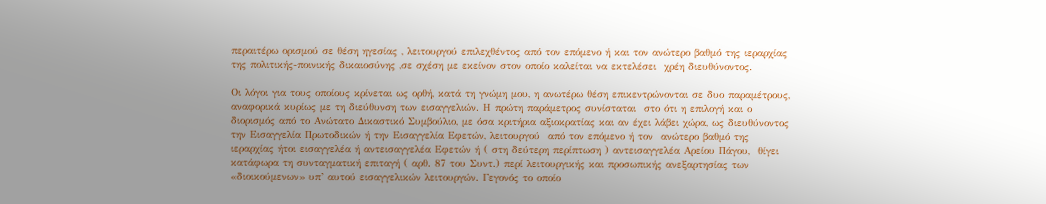περαιτέρω ορισμού σε θέση ηγεσίας , λειτουργού επιλεχθέντος από τον επόμενο ή και τον ανώτερο βαθμό της ιεραρχίας της πολιτικής-ποινικής δικαιοσύνης ,σε σχέση με εκείνον στον οποίο καλείται να εκτελέσει  χρέη διευθύνοντος.

Οι λόγοι για τους οποίους κρίνεται ως ορθή, κατά τη γνώμη μου, η ανωτέρω θέση επικεντρώνονται σε δυο παραμέτρους, αναφορικά κυρίως με τη διεύθυνση των εισαγγελιών. Η πρώτη παράμετρος συνίσταται  στο ότι η επιλογή και ο διορισμός από το Ανώτατο Δικαστικό Συμβούλιο, με όσα κριτήρια αξιοκρατίας και αν έχει λάβει χώρα, ως διευθύνοντος την Εισαγγελία Πρωτοδικών ή την Εισαγγελία Εφετών, λειτουργού  από τον επόμενο ή τον  ανώτερο βαθμό της ιεραρχίας ήτοι εισαγγελέα ή αντεισαγγελέα Εφετών ή ( στη δεύτερη περίπτωση ) αντεισαγγελέα Αρείου Πάγου,  θίγει κατάφωρα τη συνταγματική επιταγή ( αρθ. 87 του Συντ.) περί λειτουργικής και προσωπικής ανεξαρτησίας των «διοικούμενων» υπ’ αυτού εισαγγελικών λειτουργών. Γεγονός το οποίο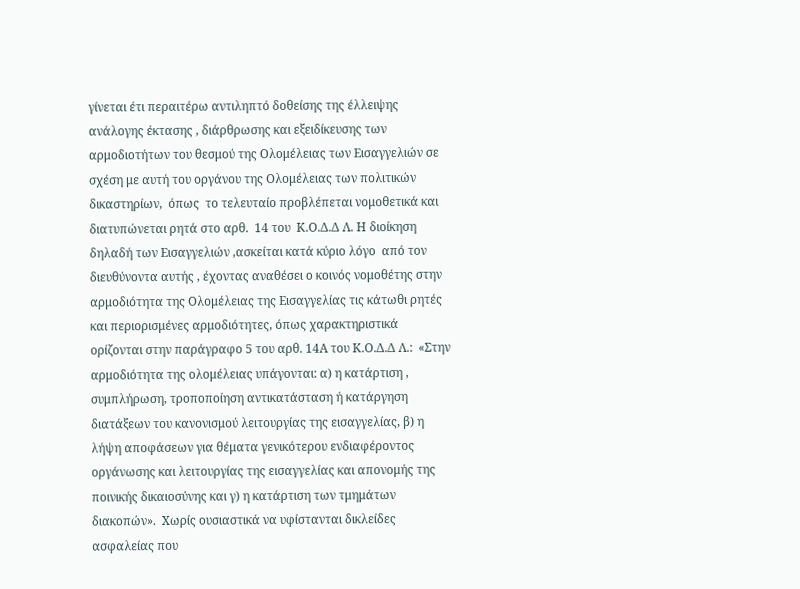γίνεται έτι περαιτέρω αντιληπτό δοθείσης της έλλειψης ανάλογης έκτασης , διάρθρωσης και εξειδίκευσης των αρμοδιοτήτων του θεσμού της Ολομέλειας των Εισαγγελιών σε σχέση με αυτή του οργάνου της Ολομέλειας των πολιτικών δικαστηρίων,  όπως  το τελευταίο προβλέπεται νομοθετικά και διατυπώνεται ρητά στο αρθ.  14 του  Κ.Ο.Δ.Δ Λ. Η διοίκηση δηλαδή των Εισαγγελιών ,ασκείται κατά κύριο λόγο  από τον διευθύνοντα αυτής , έχοντας αναθέσει ο κοινός νομοθέτης στην αρμοδιότητα της Ολομέλειας της Εισαγγελίας τις κάτωθι ρητές και περιορισμένες αρμοδιότητες, όπως χαρακτηριστικά ορίζονται στην παράγραφο 5 του αρθ. 14Α του Κ.Ο.Δ.Δ Λ.:  «Στην αρμοδιότητα της ολομέλειας υπάγονται: α) η κατάρτιση , συμπλήρωση, τροποποίηση αντικατάσταση ή κατάργηση διατάξεων του κανονισμού λειτουργίας της εισαγγελίας, β) η λήψη αποφάσεων για θέματα γενικότερου ενδιαφέροντος οργάνωσης και λειτουργίας της εισαγγελίας και απονομής της ποινικής δικαιοσύνης και γ) η κατάρτιση των τμημάτων διακοπών».  Xωρίς ουσιαστικά να υφίστανται δικλείδες ασφαλείας που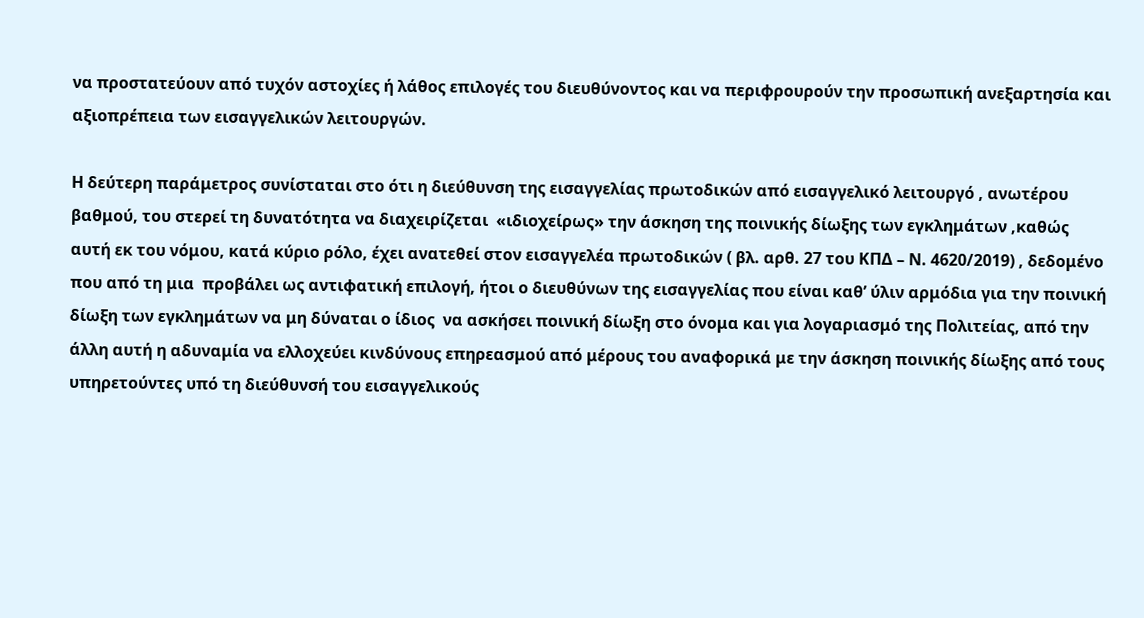να προστατεύουν από τυχόν αστοχίες ή λάθος επιλογές του διευθύνοντος και να περιφρουρούν την προσωπική ανεξαρτησία και αξιοπρέπεια των εισαγγελικών λειτουργών.

Η δεύτερη παράμετρος συνίσταται στο ότι η διεύθυνση της εισαγγελίας πρωτοδικών από εισαγγελικό λειτουργό , ανωτέρου βαθμού, του στερεί τη δυνατότητα να διαχειρίζεται  «ιδιοχείρως» την άσκηση της ποινικής δίωξης των εγκλημάτων ,καθώς αυτή εκ του νόμου, κατά κύριο ρόλο, έχει ανατεθεί στον εισαγγελέα πρωτοδικών ( βλ. αρθ. 27 του ΚΠΔ – Ν. 4620/2019) , δεδομένο που από τη μια  προβάλει ως αντιφατική επιλογή, ήτοι ο διευθύνων της εισαγγελίας που είναι καθ’ ύλιν αρμόδια για την ποινική δίωξη των εγκλημάτων να μη δύναται ο ίδιος  να ασκήσει ποινική δίωξη στο όνομα και για λογαριασμό της Πολιτείας, από την άλλη αυτή η αδυναμία να ελλοχεύει κινδύνους επηρεασμού από μέρους του αναφορικά με την άσκηση ποινικής δίωξης από τους υπηρετούντες υπό τη διεύθυνσή του εισαγγελικούς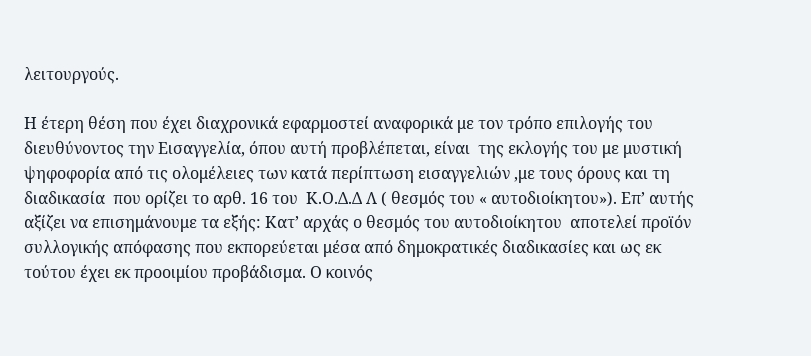λειτουργούς.

Η έτερη θέση που έχει διαχρονικά εφαρμοστεί αναφορικά με τον τρόπο επιλογής του διευθύνοντος την Εισαγγελία, όπου αυτή προβλέπεται, είναι  της εκλογής του με μυστική ψηφοφορία από τις ολομέλειες των κατά περίπτωση εισαγγελιών ,με τους όρους και τη διαδικασία  που ορίζει το αρθ. 16 του  Κ.Ο.Δ.Δ Λ ( θεσμός του « αυτοδιοίκητου»). Επ’ αυτής αξίζει να επισημάνουμε τα εξής: Κατ’ αρχάς ο θεσμός του αυτοδιοίκητου  αποτελεί προϊόν συλλογικής απόφασης που εκπορεύεται μέσα από δημοκρατικές διαδικασίες και ως εκ τούτου έχει εκ προοιμίου προβάδισμα. Ο κοινός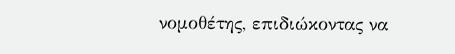νομοθέτης, επιδιώκοντας να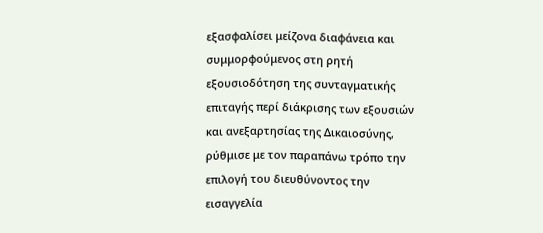εξασφαλίσει μείζονα διαφάνεια και συμμορφούμενος στη ρητή εξουσιοδότηση της συνταγματικής επιταγής περί διάκρισης των εξουσιών και ανεξαρτησίας της Δικαιοσύνης, ρύθμισε με τον παραπάνω τρόπο την επιλογή του διευθύνοντος την εισαγγελία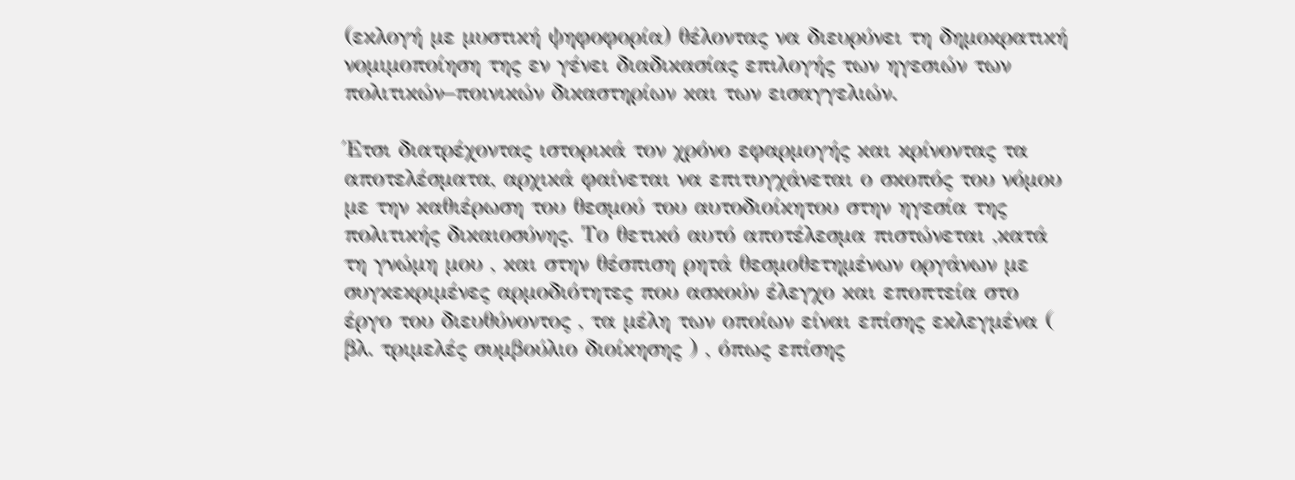(εκλογή με μυστική ψηφοφορία) θέλοντας να διευρύνει τη δημοκρατική νομιμοποίηση της εν γένει διαδικασίας επιλογής των ηγεσιών των πολιτικών–ποινικών δικαστηρίων και των εισαγγελιών.

Έτσι διατρέχοντας ιστορικά τον χρόνο εφαρμογής και κρίνοντας τα αποτελέσματα, αρχικά φαίνεται να επιτυγχάνεται ο σκοπός του νόμου με την καθιέρωση του θεσμού του αυτοδιοίκητου στην ηγεσία της πολιτικής δικαιοσύνης. Το θετικό αυτό αποτέλεσμα πιστώνεται ,κατά τη γνώμη μου , και στην θέσπιση ρητά θεσμοθετημένων οργάνων με συγκεκριμένες αρμοδιότητες που ασκούν έλεγχο και εποπτεία στο έργο του διευθύνοντος , τα μέλη των οποίων είναι επίσης εκλεγμένα ( βλ. τριμελές συμβούλιο διοίκησης ) , όπως επίσης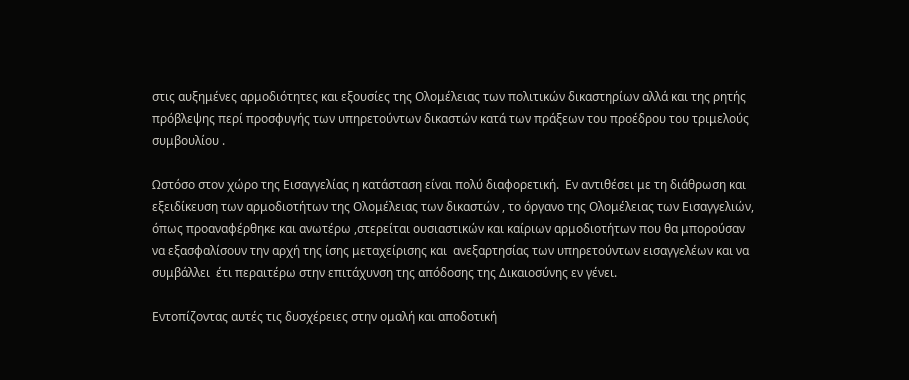στις αυξημένες αρμοδιότητες και εξουσίες της Ολομέλειας των πολιτικών δικαστηρίων αλλά και της ρητής πρόβλεψης περί προσφυγής των υπηρετούντων δικαστών κατά των πράξεων του προέδρου του τριμελούς συμβουλίου .

Ωστόσο στον χώρο της Εισαγγελίας η κατάσταση είναι πολύ διαφορετική.  Εν αντιθέσει με τη διάθρωση και εξειδίκευση των αρμοδιοτήτων της Ολομέλειας των δικαστών , το όργανο της Ολομέλειας των Εισαγγελιών, όπως προαναφέρθηκε και ανωτέρω ,στερείται ουσιαστικών και καίριων αρμοδιοτήτων που θα μπορούσαν να εξασφαλίσουν την αρχή της ίσης μεταχείρισης και  ανεξαρτησίας των υπηρετούντων εισαγγελέων και να συμβάλλει  έτι περαιτέρω στην επιτάχυνση της απόδοσης της Δικαιοσύνης εν γένει.

Εντοπίζοντας αυτές τις δυσχέρειες στην ομαλή και αποδοτική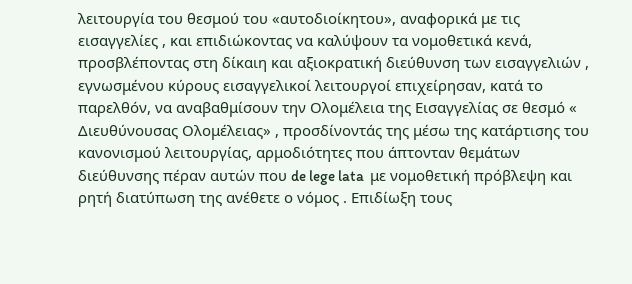λειτουργία του θεσμού του «αυτοδιοίκητου», αναφορικά με τις εισαγγελίες , και επιδιώκοντας να καλύψουν τα νομοθετικά κενά, προσβλέποντας στη δίκαιη και αξιοκρατική διεύθυνση των εισαγγελιών , εγνωσμένου κύρους εισαγγελικοί λειτουργοί επιχείρησαν, κατά το παρελθόν, να αναβαθμίσουν την Ολομέλεια της Εισαγγελίας σε θεσμό « Διευθύνουσας Ολομέλειας» , προσδίνοντάς της μέσω της κατάρτισης του κανονισμού λειτουργίας, αρμοδιότητες που άπτονταν θεμάτων διεύθυνσης πέραν αυτών που de lege lata  με νομοθετική πρόβλεψη και ρητή διατύπωση της ανέθετε ο νόμος . Επιδίωξη τους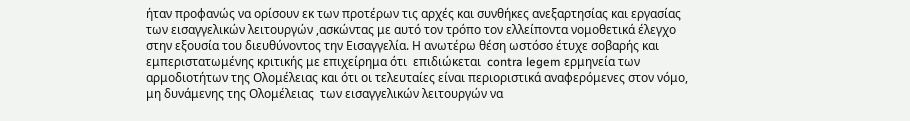ήταν προφανώς να ορίσουν εκ των προτέρων τις αρχές και συνθήκες ανεξαρτησίας και εργασίας των εισαγγελικών λειτουργών ,ασκώντας με αυτό τον τρόπο τον ελλείποντα νομοθετικά έλεγχο στην εξουσία του διευθύνοντος την Εισαγγελία. Η ανωτέρω θέση ωστόσο έτυχε σοβαρής και εμπεριστατωμένης κριτικής με επιχείρημα ότι  επιδιώκεται  contra legem ερμηνεία των αρμοδιοτήτων της Ολομέλειας και ότι οι τελευταίες είναι περιοριστικά αναφερόμενες στον νόμο, μη δυνάμενης της Ολομέλειας  των εισαγγελικών λειτουργών να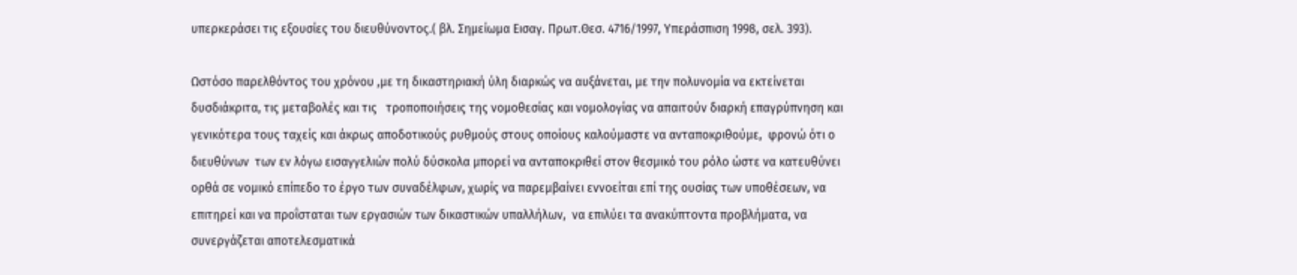υπερκεράσει τις εξουσίες του διευθύνοντος.( βλ. Σημείωμα Εισαγ. Πρωτ.Θεσ. 4716/1997, Υπεράσπιση 1998, σελ. 393).

Ωστόσο παρελθόντος του χρόνου ,με τη δικαστηριακή ύλη διαρκώς να αυξάνεται, με την πολυνομία να εκτείνεται δυσδιάκριτα, τις μεταβολές και τις   τροποποιήσεις της νομοθεσίας και νομολογίας να απαιτούν διαρκή επαγρύπνηση και γενικότερα τους ταχείς και άκρως αποδοτικούς ρυθμούς στους οποίους καλούμαστε να ανταποκριθούμε,  φρονώ ότι ο διευθύνων  των εν λόγω εισαγγελιών πολύ δύσκολα μπορεί να ανταποκριθεί στον θεσμικό του ρόλο ώστε να κατευθύνει ορθά σε νομικό επίπεδο το έργο των συναδέλφων, χωρίς να παρεμβαίνει εννοείται επί της ουσίας των υποθέσεων, να επιτηρεί και να προΐσταται των εργασιών των δικαστικών υπαλλήλων,  να επιλύει τα ανακύπτοντα προβλήματα, να συνεργάζεται αποτελεσματικά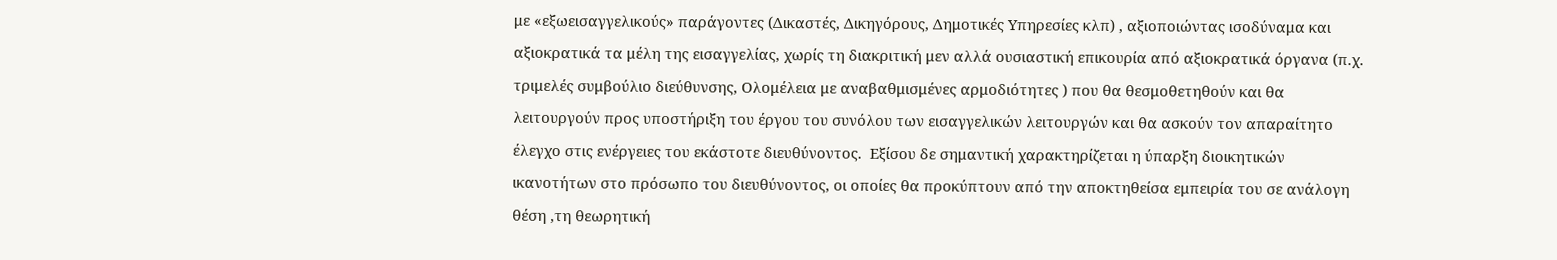με «εξωεισαγγελικούς» παράγοντες (Δικαστές, Δικηγόρους, Δημοτικές Υπηρεσίες κλπ) , αξιοποιώντας ισοδύναμα και αξιοκρατικά τα μέλη της εισαγγελίας, χωρίς τη διακριτική μεν αλλά ουσιαστική επικουρία από αξιοκρατικά όργανα (π.χ. τριμελές συμβούλιο διεύθυνσης, Ολομέλεια με αναβαθμισμένες αρμοδιότητες ) που θα θεσμοθετηθούν και θα λειτουργούν προς υποστήριξη του έργου του συνόλου των εισαγγελικών λειτουργών και θα ασκούν τον απαραίτητο έλεγχο στις ενέργειες του εκάστοτε διευθύνοντος.  Εξίσου δε σημαντική χαρακτηρίζεται η ύπαρξη διοικητικών ικανοτήτων στο πρόσωπο του διευθύνοντος, οι οποίες θα προκύπτουν από την αποκτηθείσα εμπειρία του σε ανάλογη θέση ,τη θεωρητική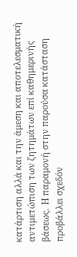κατάρτιση αλλά και την άμεση και αποτελεσματική αντιμετώπιση των ζητημάτων επί καθημερινής βάσεως.  Η παραμονή στην παρούσα κατάσταση προβάλλει σχεδόν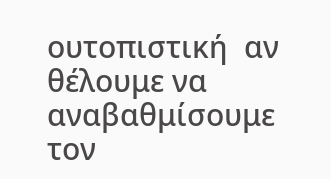ουτοπιστική  αν θέλουμε να αναβαθμίσουμε τον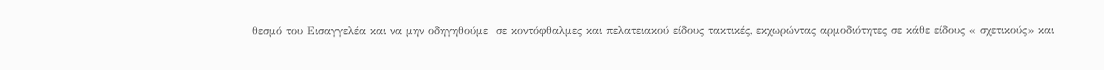θεσμό του Εισαγγελέα και να μην οδηγηθούμε  σε κοντόφθαλμες και πελατειακού είδους τακτικές, εκχωρώντας αρμοδιότητες σε κάθε είδους « σχετικούς» και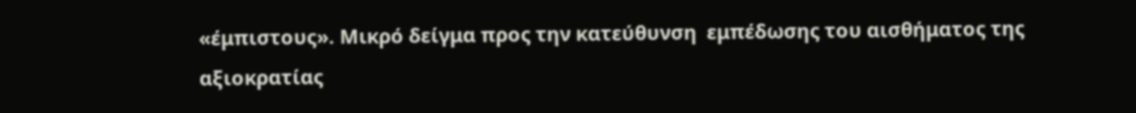«έμπιστους». Μικρό δείγμα προς την κατεύθυνση  εμπέδωσης του αισθήματος της αξιοκρατίας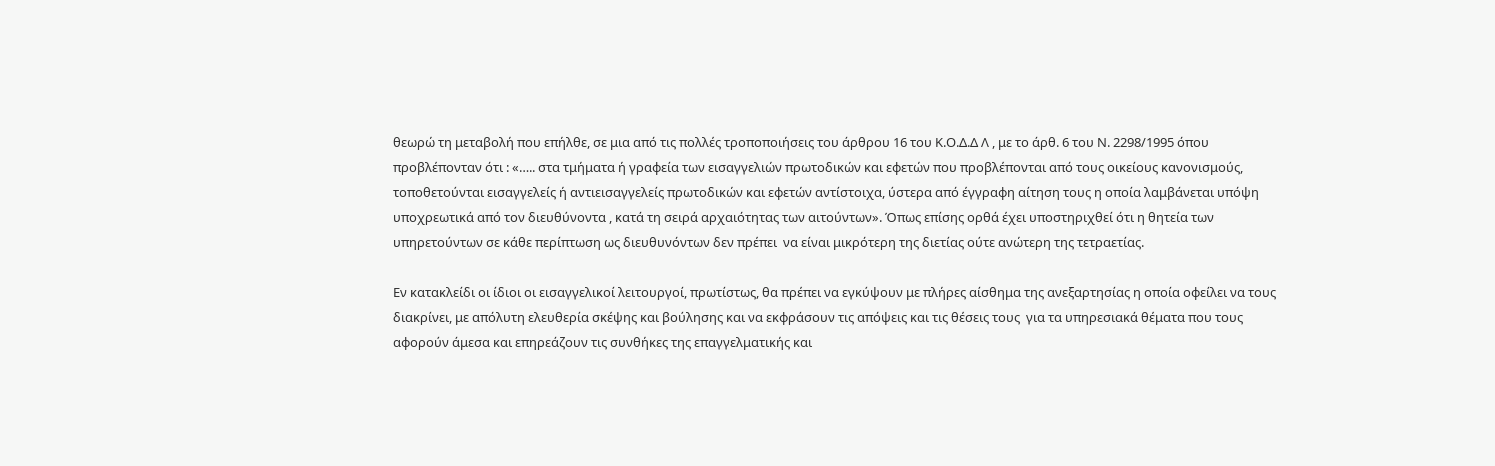θεωρώ τη μεταβολή που επήλθε, σε μια από τις πολλές τροποποιήσεις του άρθρου 16 του Κ.Ο.Δ.Δ Λ , με το άρθ. 6 του Ν. 2298/1995 όπου προβλέπονταν ότι : «….. στα τμήματα ή γραφεία των εισαγγελιών πρωτοδικών και εφετών που προβλέπονται από τους οικείους κανονισμούς, τοποθετούνται εισαγγελείς ή αντιεισαγγελείς πρωτοδικών και εφετών αντίστοιχα, ύστερα από έγγραφη αίτηση τους η οποία λαμβάνεται υπόψη υποχρεωτικά από τον διευθύνοντα , κατά τη σειρά αρχαιότητας των αιτούντων». Όπως επίσης ορθά έχει υποστηριχθεί ότι η θητεία των υπηρετούντων σε κάθε περίπτωση ως διευθυνόντων δεν πρέπει  να είναι μικρότερη της διετίας ούτε ανώτερη της τετραετίας.

Εν κατακλείδι οι ίδιοι οι εισαγγελικοί λειτουργοί, πρωτίστως, θα πρέπει να εγκύψουν με πλήρες αίσθημα της ανεξαρτησίας η οποία οφείλει να τους διακρίνει, με απόλυτη ελευθερία σκέψης και βούλησης και να εκφράσουν τις απόψεις και τις θέσεις τους  για τα υπηρεσιακά θέματα που τους αφορούν άμεσα και επηρεάζουν τις συνθήκες της επαγγελματικής και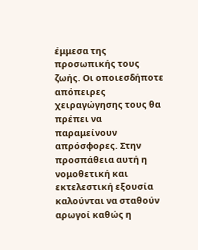έμμεσα της προσωπικής τους ζωής. Οι οποιεσδήποτε απόπειρες χειραγώγησης τους θα πρέπει να παραμείνουν απρόσφορες. Στην προσπάθεια αυτή η νομοθετική και εκτελεστική εξουσία καλούνται να σταθούν αρωγοί καθώς η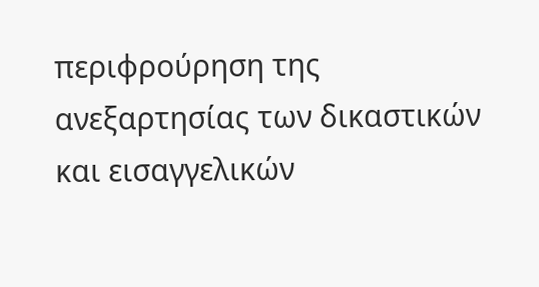περιφρούρηση της ανεξαρτησίας των δικαστικών και εισαγγελικών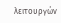λειτουργών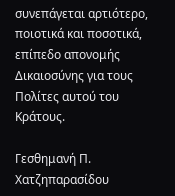συνεπάγεται αρτιότερο, ποιοτικά και ποσοτικά, επίπεδο απονομής Δικαιοσύνης για τους Πολίτες αυτού του Κράτους.

Γεσθημανή Π. Χατζηπαρασίδου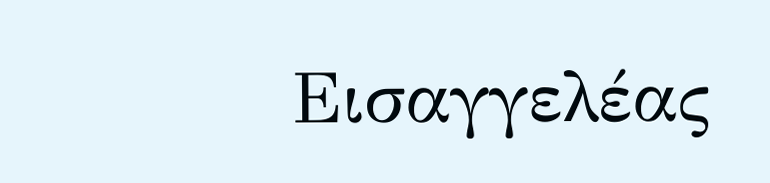Εισαγγελέας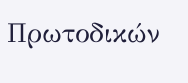Πρωτοδικών